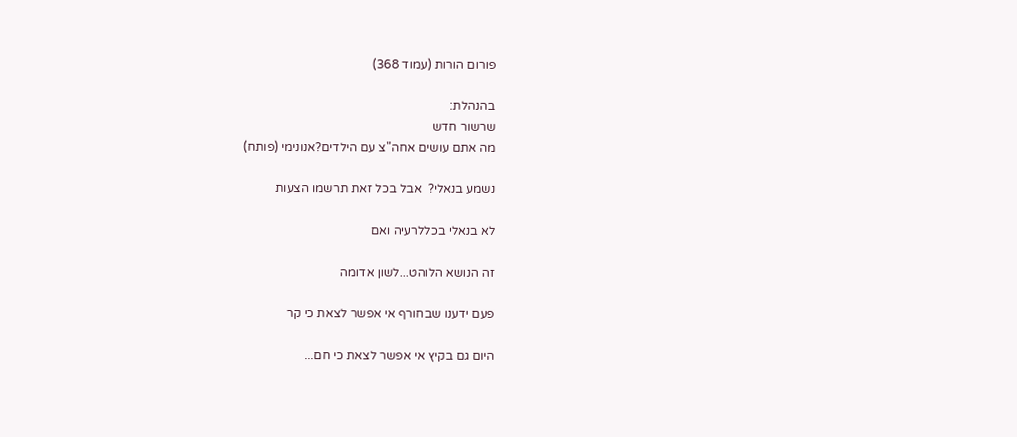פורום הורות (עמוד 368)

בהנהלת:
שרשור חדש
מה אתם עושים אחה"צ עם הילדים?אנונימי (פותח)

נשמע בנאלי?  אבל בכל זאת תרשמו הצעות

לא בנאלי בכללרעיה ואם

זה הנושא הלוהט...לשון אדומה

פעם ידענו שבחורף אי אפשר לצאת כי קר

היום גם בקיץ אי אפשר לצאת כי חם...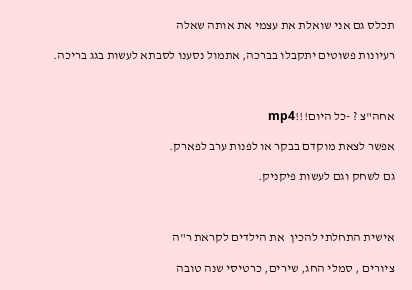תכלס גם אני שואלת את עצמי את אותה שאלה

רעיונות פשוטים יתקבלו בברכה, אתמול נסענו לסבתא לעשות בגג בריכה.



אחה"צ ? -כל היום!!!mp4

אפשר לצאת מוקדם בבקר או לפנות ערב לפארק.

גם לשחק וגם לעשות פיקניק.



אישית התחלתי להכין  את הילדים לקראת ר"ה

ציורים , סמלי החג, שירים, כרטיסי שנה טובה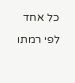כל אחד לפי רמתו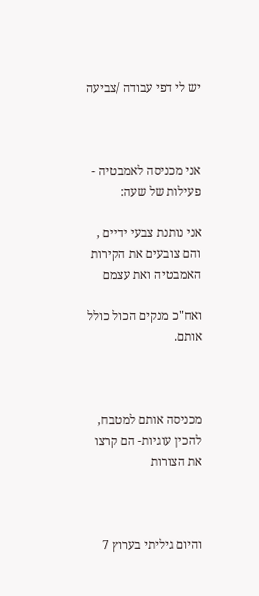יש לי דפי עבודה /צביעה



אני מכניסה לאמבטיה - פעילות של שעה:

אני נותנת צבעי ידיים , והם צובעים את הקירות האמבטיה ואת עצמם

ואח"כ מנקים הכול כולל אותם.



מכניסה אותם למטבח, להכין עוגיות- הם קרצו את הצורות



והיום גיליתי בערוץ 7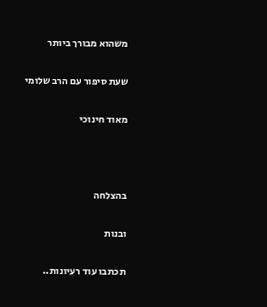משהוא מבורך ביותר

שעת סיפור עם הרב שלומי

מאוד חינוכי



בהצלחה

ובנות

תכתבו עוד רעיונות..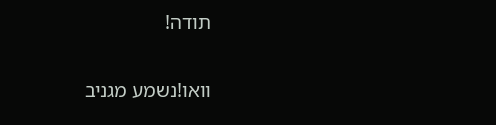תודה!

וואו!נשמע מגניב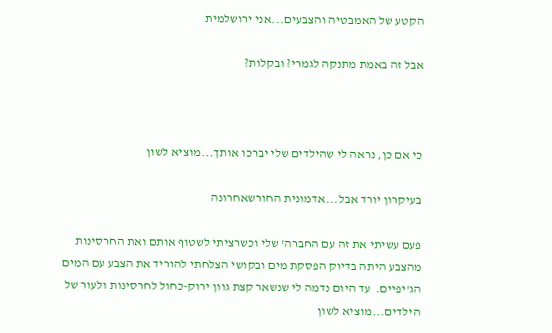הקטע של האמבטיה והצבעים...אני ירושלמית

אבל זה באמת מתנקה לגמרי? ובקלות?



כי אם כן, נראה לי שהילדים שלי יברכו אותך...מוציא לשון

בעיקרון יורד אבל...אדמונית החורשאחרונה

פעם עשיתי את זה עם החברה' שלי וכשרציתי לשטוף אותם ואת החרסינות מהצבע היתה בדיוק הפסקת מים ובקושי הצלחתי להוריד את הצבע עם המים הג'יפיים.  עד היום נדמה לי שנשאר קצת גוון ירוק-כחול לחרסינות ולעור של הילדים...מוציא לשון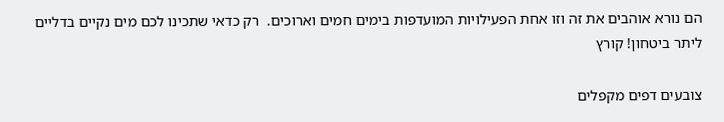הם נורא אוהבים את זה וזו אחת הפעילויות המועדפות בימים חמים וארוכים.  רק כדאי שתכינו לכם מים נקיים בדליים ליתר ביטחון! קורץ

צובעים דפים מקפלים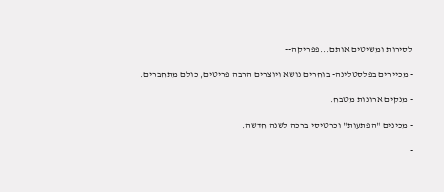לסירות ומשיטים אותם...פפריקה--

- מכיירים בפלסטלינה- בוחרים נושא ויוצרים הרבה פריטים, כולם מתחברים.

- מנקים ארונות מטבח.

- מכינים "הפתעות" וכרטיסי ברכה לשנה חדשה.

-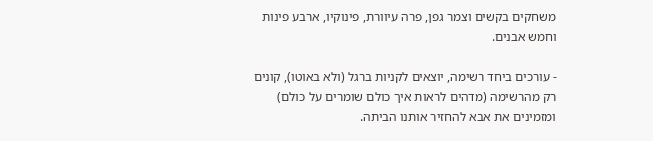משחקים בקשים וצמר גפן, פרה עיוורת, פינוקיו, ארבע פינות וחמש אבנים.

- עורכים ביחד רשימה, יוצאים לקניות ברגל (ולא באוטו), קונים רק מהרשימה (מדהים לראות איך כולם שומרים על כולם) ומזמינים את אבא להחזיר אותנו הביתה.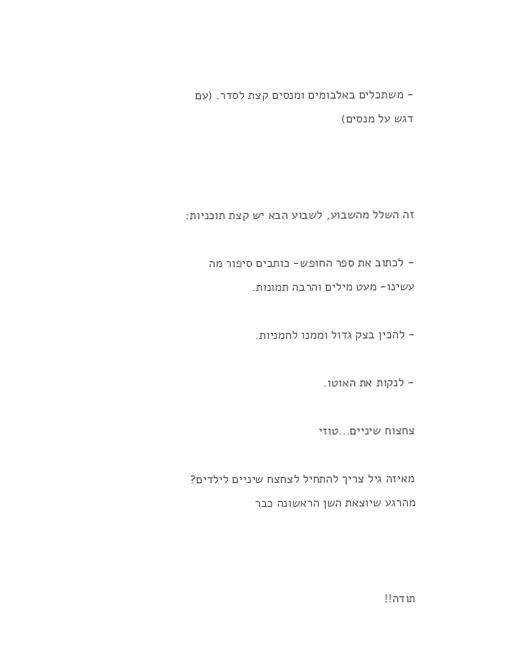- משתכלים באלבומים ומנסים קצת לסדר. (עם דגש על מנסים)



זה השלל מהשבוע, לשבוע הבא יש קצת תוכניות:

- לכתוב את ספר החופש- כותבים סיפור מה עשינו- מעט מילים והרבה תמונות.

- להכין בצק גדול וממנו לחמניות.

- לנקות את האוטו.

צחצוח שיניים...טוזי

מאיזה גיל צריך להתחיל לצחצח שיניים לילדים? מהרגע שיוצאת השן הראשונה כבר



תודה!!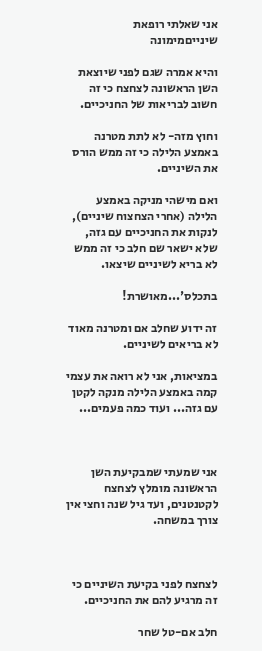אני שאלתי רופאת שינייםמימונה

והיא אמרה שגם לפני שיוצאת השן הראשונה לצחצח כי זה חשוב לבריאות של החניכיים.

וחוץ מזה- לא לתת מטרנה באמצע הלילה כי זה ממש הורס את השיניים.

ואם מישהי מניקה באמצע הלילה (אחרי הצחצוח שיניים), לנקות את החניכיים עם גזה, שלא ישאר שם חלב כי זה ממש לא בריא לשיניים שיצאו.

בתכלס'...מאושרת!

זה ידוע שחלב אם ומטרנה מאוד לא בריאים לשיניים.

במציאות, אני לא רואה את עצמי קמה באמצע הלילה מנקה לקטן עם גזה... ועוד כמה פעמים...



אני שמעתי שמבקיעת השן הראשונה מומלץ לצחצח לקטנטנים, ועד גיל שנה וחצי אין צורך במשחה.



לצחצח לפני בקיעת השיניים כי זה מרגיע להם את החניכיים.

חלב אם-טל שחר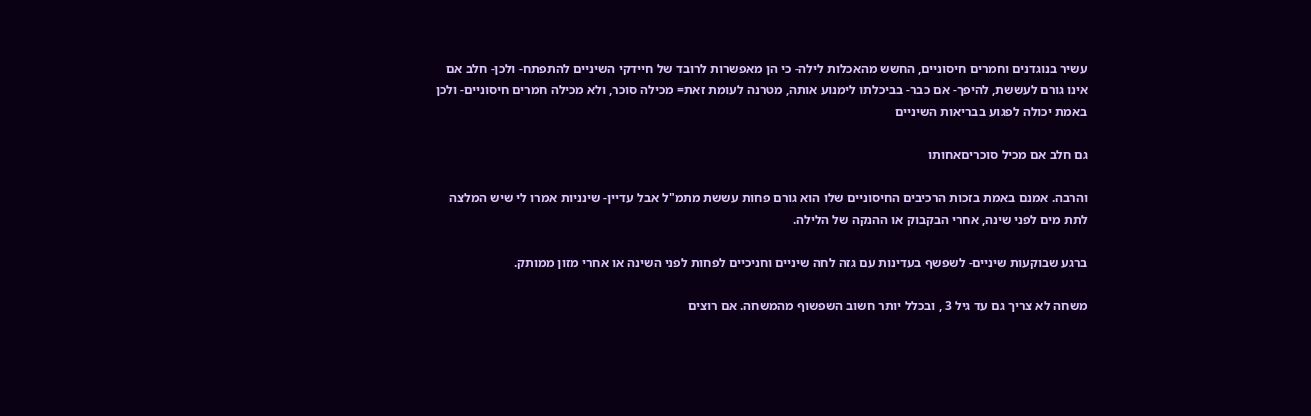עשיר בנוגדנים וחמרים חיסוניים, החשש מהאכלות לילה- כי הן מאפשרות לרובד של חיידקי השיניים להתפתח- ולכן- חלב אם אינו גורם לעששת, להיפך- אם כבר- בביכלתו לימנוע אותה, מטרנה לעומת זאת= מכילה סוכר, ולא מכילה חמרים חיסוניים- ולכן באמת יכולה לפגוע בבריאות השיניים

גם חלב אם מכיל סוכריםאחותו

והרבה. אמנם באמת בזכות הרכיבים החיסוניים שלו הוא גורם פחות עששת מתמ"ל אבל עדיין- שינניות אמרו לי שיש המלצה לתת מים לפני שינה, אחרי הבקבוק או ההנקה של הלילה.

ברגע שבוקעות שיניים- לשפשף בעדינות עם גזה לחה שיניים וחניכיים לפחות לפני השינה או אחרי מזון ממותק.

משחה לא צריך גם עד גיל 3 , ובכלל יותר חשוב השפשוף מהמשחה. אם רוצים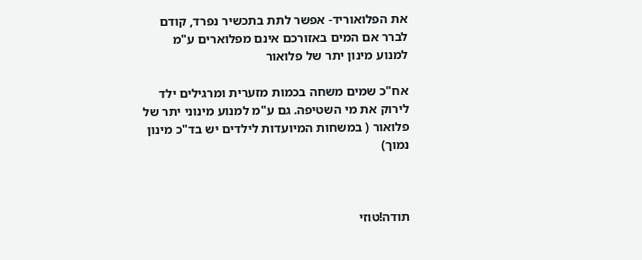את הפלואוריד- אפשר לתת בתכשיר נפרד, קודם לברר אם המים באזורכם אינם מפלוארים ע"מ למנוע מינון יתר של פלואור

אח"כ שמים משחה בכמות מזערית ומרגילים ילד לירוק את מי השטיפה. גם ע"מ למנוע מינוני יתר של פלואור ( במשחות המיועדות לילדים יש בד"כ מינון נמוך)



תודה!טוזי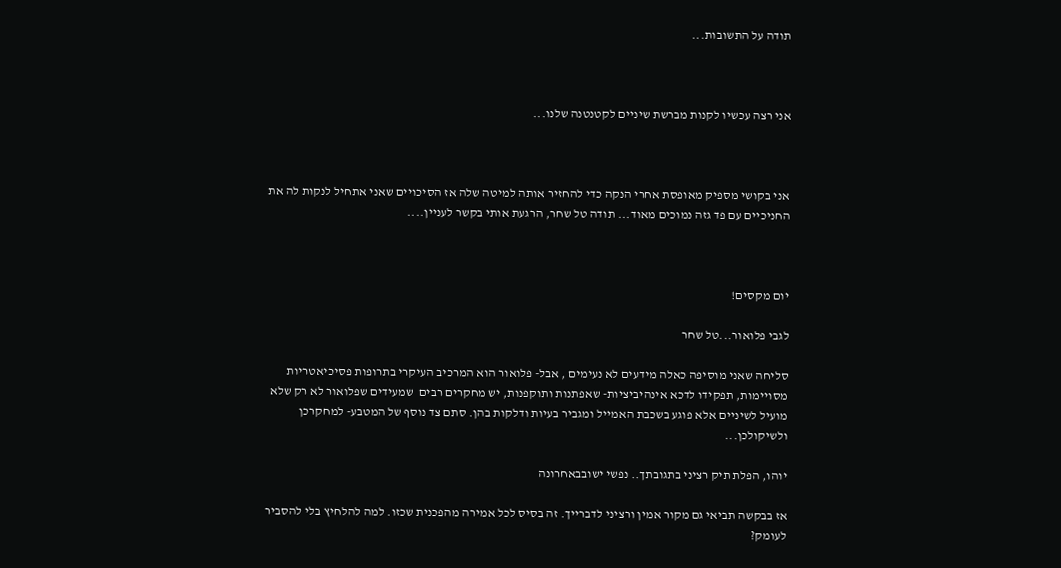תודה על התשובות...



אני רצה עכשיו לקנות מברשת שיניים לקטנטנה שלנו...



אני בקושי מספיק מאופסת אחרי הנקה כדי להחזיר אותה למיטה שלה אז הסיכויים שאני אתחיל לנקות לה את החניכיים עם פד גזה נמוכים מאוד... תודה טל שחר, הרגעת אותי בקשר לעניין....



יום מקסים!

לגבי פלואור...טל שחר

סליחה שאני מוסיפה כאלה מידעים לא נעימים , אבל- פלואור הוא המרכיב העיקרי בתרופות פסיכיאטריות מסויימות, תפקידו לדכא אינהיביציות- שאפתנות ותוקפנות, יש מחקרים רבים  שמעידים שפלואור לא רק שלא מועיל לשיניים אלא פוגע בשכבת האמייל ומגביר בעיות ודלקות בהן. סתם צד נוסף של המטבע- למחקרכן ולשיקולכן...

יוהו, הפלת תיק רציני בתגובתך.. נפשי ישובבאחרונה

אז בבקשה תביאי גם מקור אמין ורציני לדברייך. זה בסיס לכל אמירה מהפכנית שכזו. למה להלחיץ בלי להסביר לעומק?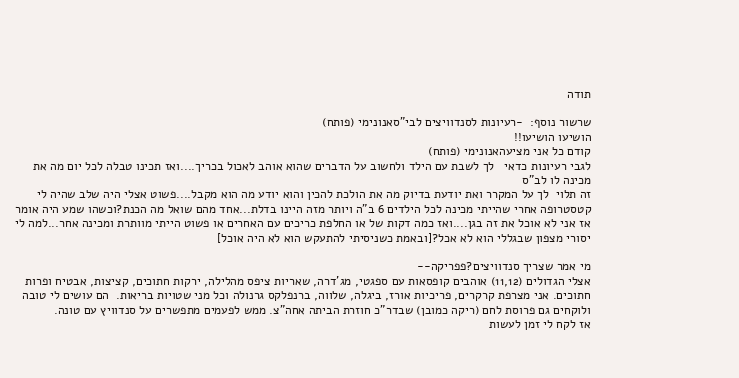תודה

שרשור נוסף:  -רעיונות לסנדוויצים לבי"סאנונימי (פותח)
הושיעו הושיעו!!
קודם כל אני מציעהאנונימי (פותח)
לגבי רעיונות כדאי   לך לשבת עם הילד ולחשוב על הדברים שהוא אוהב לאכול בכריך....ואז תכינו טבלה לכל יום מה את מכינה לו לב"ס
זה תלוי  לך על המקרר ואת יודעת בדיוק מה את הולכת להכין והוא יודע מה הוא מקבל....פשוט אצלי היה שלב שהיה לי קטסטרופה אחרי שהייתי מכינה לכל הילדים 6 ב"ה ויותר מזה היינו בדלת...אחד מהם שואל מה הכנת?וכשהו שמע היה אומר אז אני לא אוכל את זה בגן....ואז כמה דקות של או החלפת כריכים עם האחרים או פשוט הייתי מוותרת ומכינה אחר...למה לי יסורי מצפון שבגללי הוא לא אכל?[ובאמת כשניסיתי להתעקש הוא לא היה אוכל]

מי אמר שצריך סנדוויצים?פפריקה--
אצלי הגדולים (11,12) אוהבים קופסאות עם ספגטי, מג'דרה, שאריות ציפס מהלילה, ירקות חתוכים, קציצות, אבטיח ופרות חתוכים. אני מצרפת קרקרים, פריכיות אורז, ביגלה, שלווה, ברנפלקס גרנולה וכל מני שטויות בריאות.  הם עושים לי טובה ולוקחים גם פרוסת לחם (ריקה כמובן) שבדר"כ חוזרת הביתה אחה"צ. ממש לפעמים מתפשרים על סנדוויץ עם טונה.
אז לקח לי זמן לעשות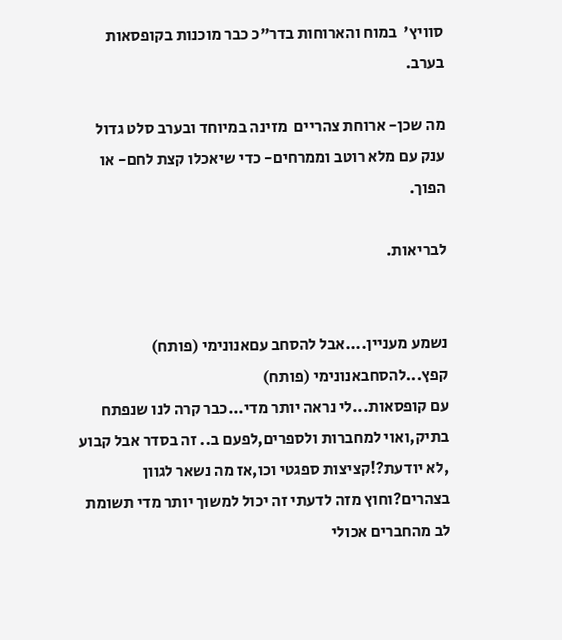סוויץ'  במוח והארוחות בדר"כ כבר מוכנות בקופסאות בערב.

מה שכן- ארוחת צהריים  מזינה במיוחד ובערב סלט גדול ענק עם מלא רוטב וממרחים- כדי שיאכלו קצת לחם- או הפוך.

לבריאות.


נשמע מעניין....אבל להסחב עםאנונימי (פותח)
קפץ...להסחבאנונימי (פותח)
עם קופסאות...לי נראה יותר מדי...כבר קרה לנו שנפתח בתיק,ואוי למחברות ולספרים,לפעם ב.. זה בסדר אבל קבוע ,לא יודעת?!קציצות ספגטי וכו,אז מה נשאר לגוון בצהרים?וחוץ מזה לדעתי זה יכול למשוך יותר מדי תשומת לב מהחברים אכולי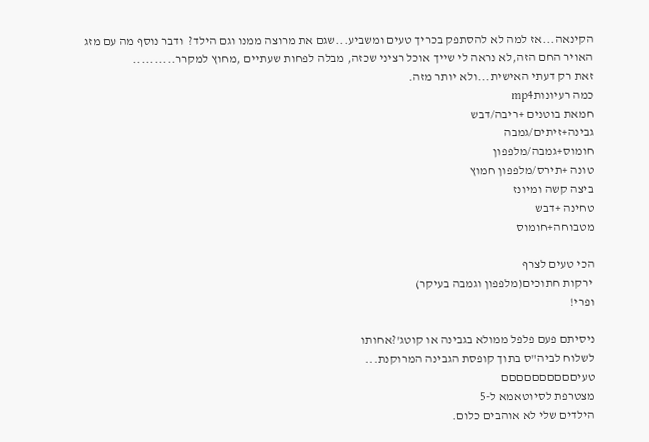הקינאה...אז למה לא להסתפק בכריך טעים ומשביע...שגם את מרוצה ממנו וגם הילד?  ודבר נוסף מה עם מזג האויר החם הזה,לא נראה לי שייך אוכל רציני שכזה, מבלה לפחות שעתיים ,מחוץ למקרר..........
זאת רק דעתי האישית...ולא יותר מזה.
כמה רעיונותmp4
חמאת בוטנים +ריבה/דבש
גבינה+זיתים/גמבה
חומוס+גמבה/מלפפון
טונה +תירס/מלפפון חמוץ
ביצה קשה ומיונז
טחינה +דבש
מטבוחה+חומוס

הכי טעים לצרף
 ירקות חתוכים(מלפפון וגמבה בעיקר)
ופרי!

ניסיתם פעם פלפל ממולא בגבינה או קוטג'?אחותו
לשלוח לביה"ס בתוך קופסת הגבינה המרוקנת...
טעיםםםםםםםםםם
מצטרפת לסיוטאמא ל-5
הילדים שלי לא אוהבים כלום.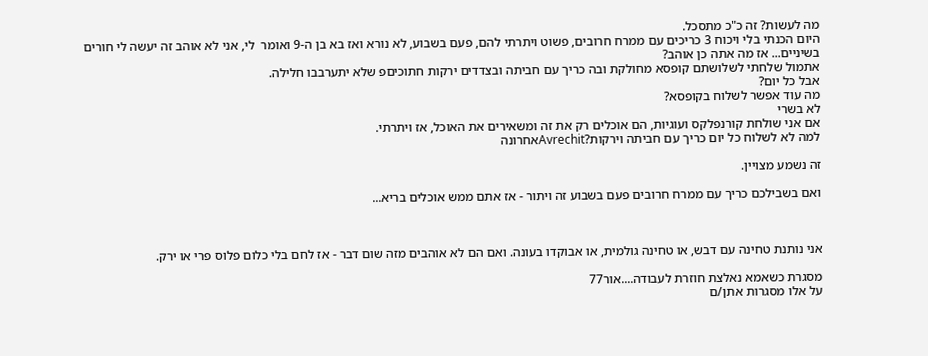מה לעשות? זה כ"כ מתסכל.
היום הכנתי בלי ויכוח 3 כריכים עם ממרח חרובים, פשוט ויתרתי להם, פעם בשבוע, לא נורא ואז בא בן ה-9 ואומר  לי, אני לא אוהב זה יעשה לי חורים בשיניים... אז מה אתה כן אוהב?
אתמול שלחתי לשלושתם קופסא מחולקת ובה כריך עם חביתה ובצדדים ירקות חתוכיםפ שלא יתערבבו חלילה.
אבל כל יום?
מה עוד אפשר לשלוח בקופסא?
לא בשרי
אם אני שולחת קורנפלקס ועוגיות, הם אוכלים רק את זה ומשאירים את האוכל, אז ויתרתי.
למה לא לשלוח כל יום כריך עם חביתה וירקות?Avrechitאחרונה

זה נשמע מצויין.

ואם בשבילכם כריך עם ממרח חרובים פעם בשבוע זה ויתור - אז אתם ממש אוכלים בריא...



אני נותנת טחינה עם דבש, או טחינה גולמית, או אבוקדו בעונה. ואם הם לא אוהבים מזה שום דבר - אז לחם בלי כלום פלוס פרי או ירק.

מסגרת כשאמא נאלצת חוזרת לעבודה....אור77
על אלו מסגרות אתן/ם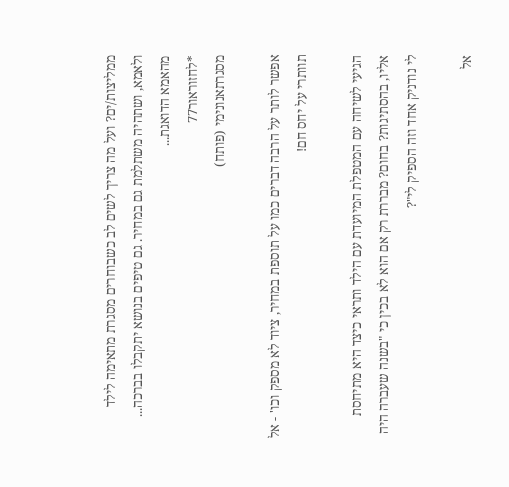ממליצות/ים? ועל מה צריך לשים לב כשבוחרים מסגרת מתאימה לילד ולאמא, ושתהיה משתלמת גם במחיר. גם טיפים בנושא יתקבלו בברכה... מהאמא הדואגת...
*לחזוראור77
מסגרתאנונימי (פותח)

אפשר לותר על הרבה דברים כמו על תוספת במחיר, ציוד לא מספק וכו' - אל תוותרי על יחס חם!

הגיעי לשיחה עם המטפלת המיועדת עם הילד ותראי כיצד היא מתיחסת אליו, בהסתיגות? בחום? מבררת רק אם הוא לא בכין כי "בשנה שעברה היה לי נודניק אחד וזה הספיק לי"?

אל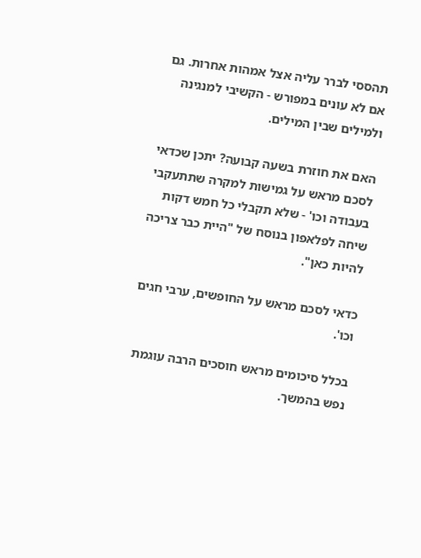תהססי לברר עליה אצל אמהות אחרות. גם אם לא עונים במפורש - הקשיבי למנגינה ולמילים שבין המילים.

האם את חוזרת בשעה קבועה? יתכן שכדאי לסכם מראש על גמישות למקרה שתתעקבי בעבודה וכו' - שלא תקבלי כל חמש דקות שיחה לפלאפון בנוסח של "היית כבר צריכה להיות כאן".

כדאי לסכם מראש על החופשים, ערבי חגים וכו'.

בכלל סיכומים מראש חוסכים הרבה עוגמת נפש בהמשך.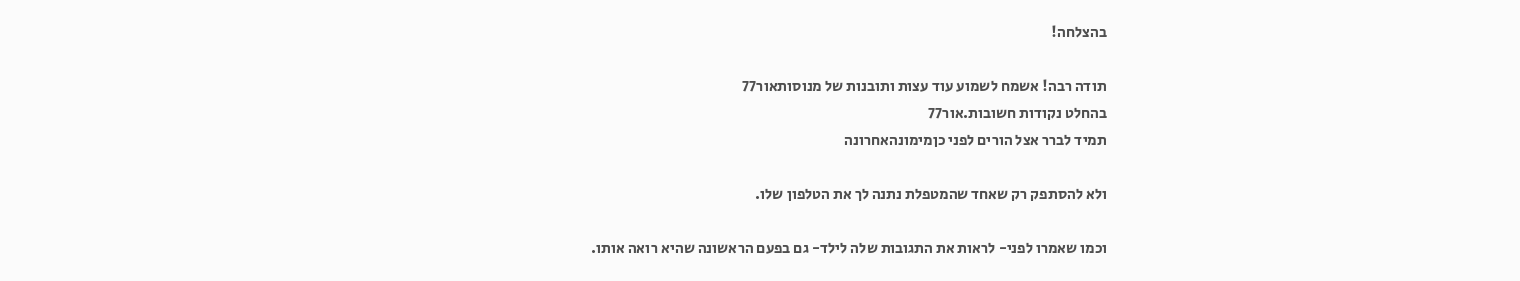בהצלחה!

תודה רבה! אשמח לשמוע עוד עצות ותובנות של מנוסותאור77
בהחלט נקודות חשובות.אור77
תמיד לברר אצל הורים לפני כןמימונהאחרונה

ולא להסתפק רק שאחד שהמטפלת נתנה לך את הטלפון שלו.

וכמו שאמרו לפני- לראות את התגובות שלה לילד- גם בפעם הראשונה שהיא רואה אותו.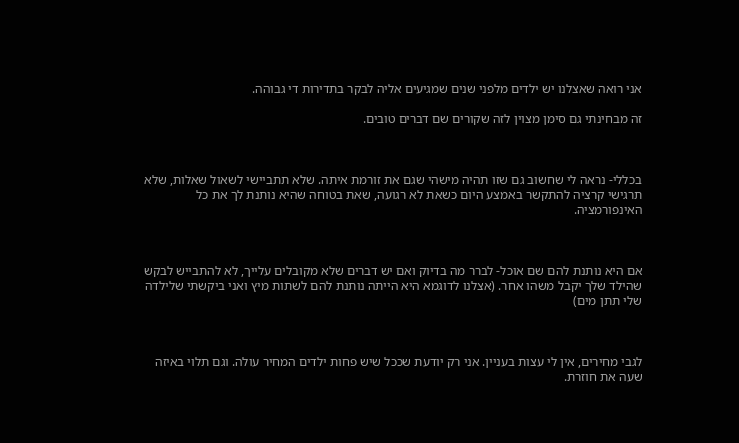אני רואה שאצלנו יש ילדים מלפני שנים שמגיעים אליה לבקר בתדירות די גבוהה.

זה מבחינתי גם סימן מצוין לזה שקורים שם דברים טובים.



בכללי- נראה לי שחשוב גם שזו תהיה מישהי שגם את זורמת איתה. שלא תתביישי לשאול שאלות, שלא תרגישי קרציה להתקשר באמצע היום כשאת לא רגועה, שאת בטוחה שהיא נותנת לך את כל האינפורמציה.



אם היא נותנת להם שם אוכל- לברר מה בדיוק ואם יש דברים שלא מקובלים עלייך, לא להתבייש לבקש שהילד שלך יקבל משהו אחר. (אצלנו לדוגמא היא הייתה נותנת להם לשתות מיץ ואני ביקשתי שלילדה שלי תתן מים)



לגבי מחירים, אין לי עצות בעניין. אני רק יודעת שככל שיש פחות ילדים המחיר עולה. וגם תלוי באיזה שעה את חוזרת.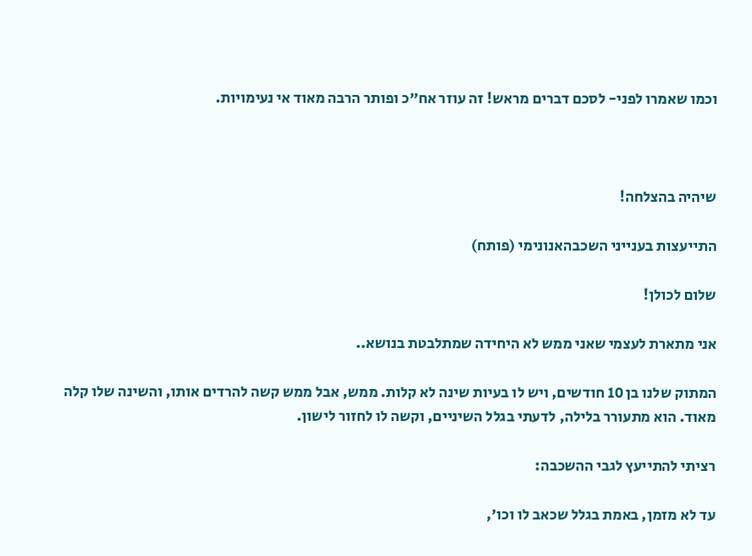וכמו שאמרו לפני- לסכם דברים מראש! זה עוזר אח"כ ופותר הרבה מאוד אי נעימויות.



שיהיה בהצלחה!

התייעצות בענייני השכבהאנונימי (פותח)

שלום לכולן!

אני מתארת לעצמי שאני ממש לא היחידה שמתלבטת בנושא..

המתוק שלנו בן 10 חודשים, ויש לו בעיות שינה לא קלות. ממש, אבל ממש קשה להרדים אותו, והשינה שלו קלה מאוד. הוא מתעורר בלילה, לדעתי בגלל השיניים, וקשה לו לחזור לישון.

רציתי להתייעץ לגבי ההשכבה:

עד לא מזמן, באמת בגלל שכאב לו וכו',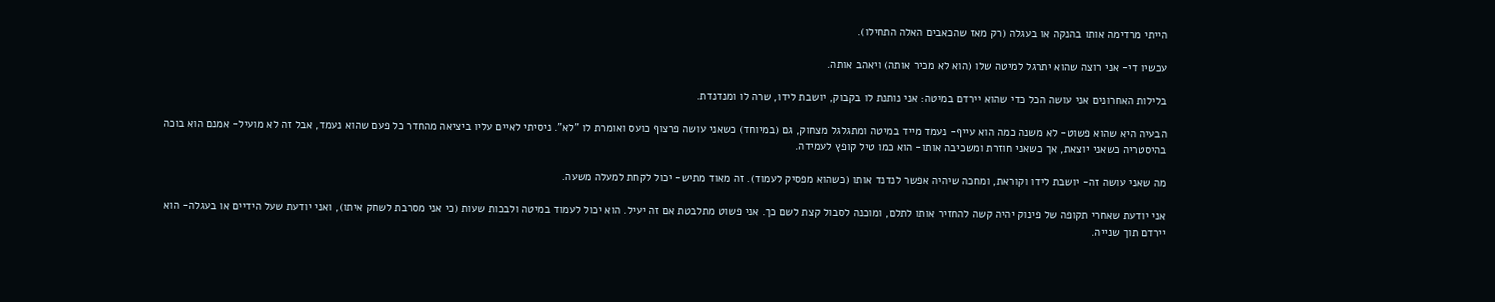הייתי מרדימה אותו בהנקה או בעגלה (רק מאז שהכאבים האלה התחילו).

עכשיו די- אני רוצה שהוא יתרגל למיטה שלו (הוא לא מכיר אותה) ויאהב אותה.

בלילות האחרונים אני עושה הכל כדי שהוא יירדם במיטה: אני נותנת לו בקבוק, יושבת לידו, שרה לו ומנדנדת.

הבעיה היא שהוא פשוט- לא משנה כמה הוא עייף- נעמד מייד במיטה ומתגלגל מצחוק, גם (במיוחד) כשאני עושה פרצוף כועס ואומרת לו "לא". ניסיתי לאיים עליו ביציאה מהחדר כל פעם שהוא נעמד, אבל זה לא מועיל- אמנם הוא בוכה בהיסטריה כשאני יוצאת, אך כשאני חוזרת ומשכיבה אותו- הוא כמו טיל קופץ לעמידה.

מה שאני עושה זה- יושבת לידו וקוראת, ומחכה שיהיה אפשר לנדנד אותו (כשהוא מפסיק לעמוד). זה מאוד מתיש- יכול לקחת למעלה משעה.

אני יודעת שאחרי תקופה של פינוק יהיה קשה להחזיר אותו לתלם, ומוכנה לסבול קצת לשם כך. אני פשוט מתלבטת אם זה יעיל. הוא יכול לעמוד במיטה ולבכות שעות (כי אני מסרבת לשחק איתו), ואני יודעת שעל הידיים או בעגלה- הוא יירדם תוך שנייה.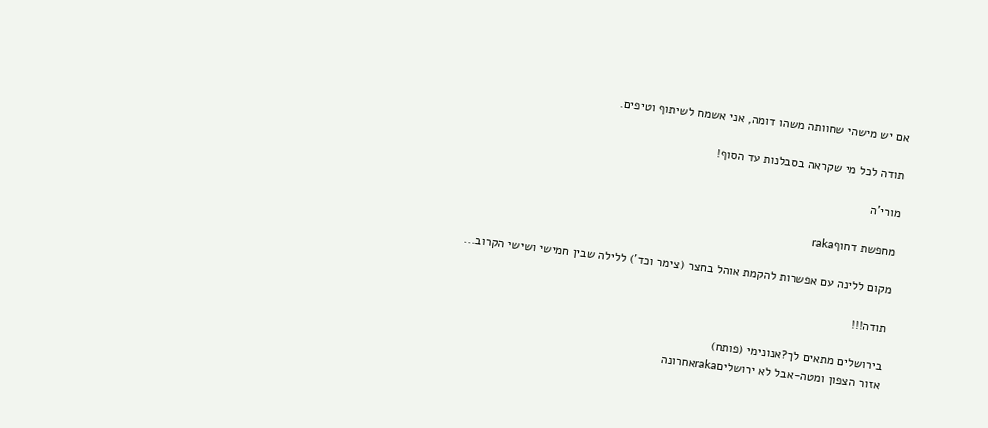אם יש מישהי שחוותה משהו דומה, אני אשמח לשיתוף וטיפים.

תודה לכל מי שקראה בסבלנות עד הסוף!

מורי'ה

מחפשת דחוףraka

מקום ללינה עם אפשרות להקמת אוהל בחצר (צימר וכד') ללילה שבין חמישי ושישי הקרוב...

תודה!!!

בירושלים מתאים לך?אנונימי (פותח)
אזור הצפון ומטה-אבל לא ירושליםrakaאחרונה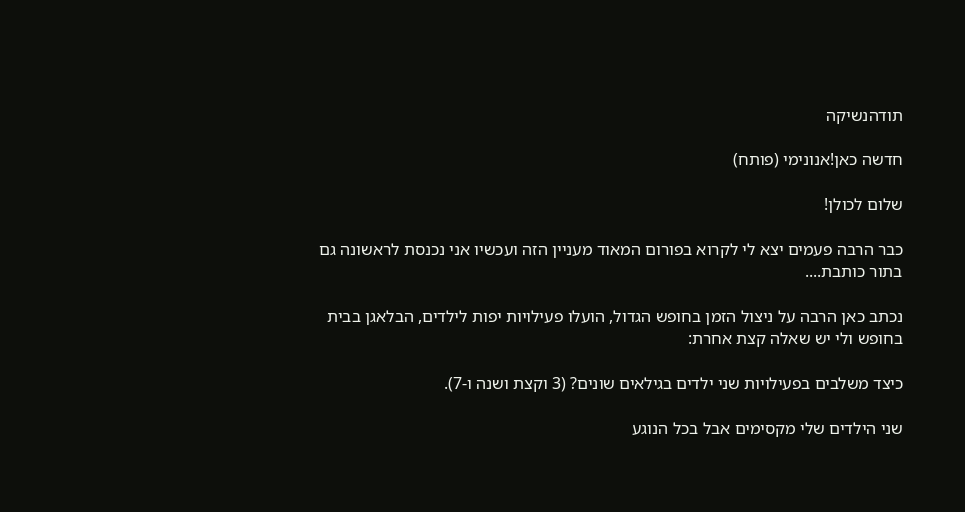תודהנשיקה

חדשה כאן!אנונימי (פותח)

שלום לכולן!

כבר הרבה פעמים יצא לי לקרוא בפורום המאוד מעניין הזה ועכשיו אני נכנסת לראשונה גם בתור כותבת....

נכתב כאן הרבה על ניצול הזמן בחופש הגדול, הועלו פעילויות יפות לילדים, הבלאגן בבית בחופש ולי יש שאלה קצת אחרת:

כיצד משלבים בפעילויות שני ילדים בגילאים שונים? (3 וקצת ושנה ו-7).

שני הילדים שלי מקסימים אבל בכל הנוגע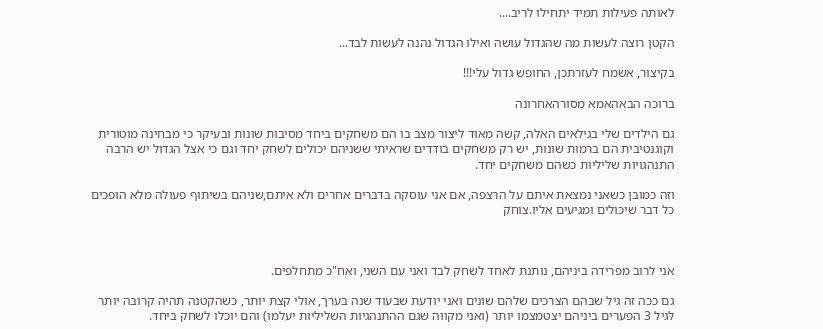לאותה פעילות תמיד יתחילו לריב....

הקטן רוצה לעשות מה שהגדול עושה ואילו הגדול נהנה לעשות לבד...

בקיצור, אשמח לעזרתכן, החופש גדול עלי!!!

ברוכה הבאהאמא מסורהאחרונה

גם הילדים שלי בגילאים האלה, קשה מאוד ליצור מצב בו הם משחקים ביחד מסיבות שונות ובעיקר כי מבחינה מוטורית וקוגנטיבית הם ברמות שונות, יש רק משחקים בודדים שראיתי ששניהם יכולים לשחק יחד וגם כי אצל הגדול יש הרבה התנהגויות שליליות כשהם משחקים יחד.

וזה כמובן כשאני נמצאת איתם על הרצפה, אם אני עוסקה בדברים אחרים ולא איתם,שניהם בשיתוף פעולה מלא הופכים כל דבר שיכולים ומגיעים אליו.צוחק



אני לרוב מפרידה ביניהם, נותנת לאחד לשחק לבד ואני עם השני, ואח"כ מתחלפים.

גם ככה זה גיל שבהם הצרכים שלהם שונים ואני יודעת שבעוד שנה בערך, אולי קצת יותר, כשהקטנה תהיה קרובה יותר לגיל 3 הפערים ביניהם יצטמצמו יותר (ואני מקווה שגם ההתנהגיות השליליות יעלמו) והם יוכלו לשחק ביחד.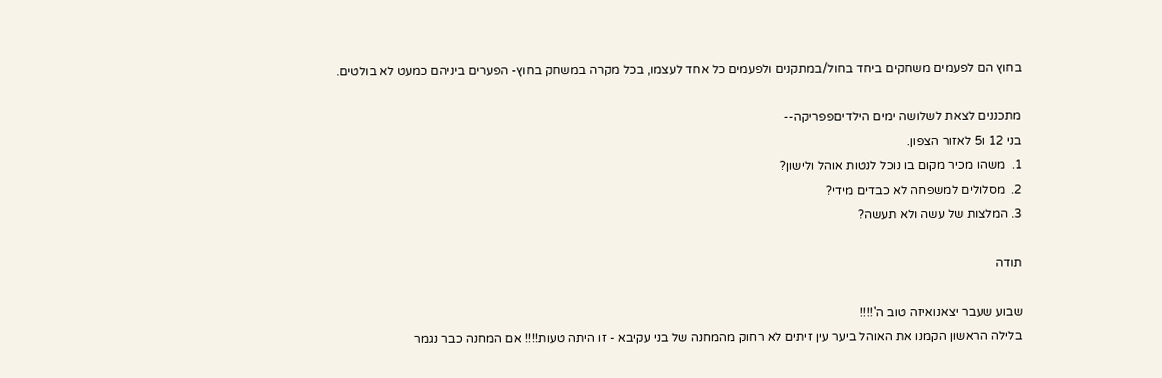בחוץ הם לפעמים משחקים ביחד בחול/במתקנים ולפעמים כל אחד לעצמו, בכל מקרה במשחק בחוץ- הפערים ביניהם כמעט לא בולטים.

מתכננים לצאת לשלושה ימים הילדיםפפריקה--
בני 12 ו5 לאזור הצפון.
1.  משהו מכיר מקום בו נוכל לנטות אוהל ולישון?
2.  מסלולים למשפחה לא כבדים מידי?
3. המלצות של עשה ולא תעשה?

תודה

שבוע שעבר יצאנואיזה טוב ה'!!!!
בלילה הראשון הקמנו את האוהל ביער עין זיתים לא רחוק מהמחנה של בני עקיבא - זו היתה טעות!!!! אם המחנה כבר נגמר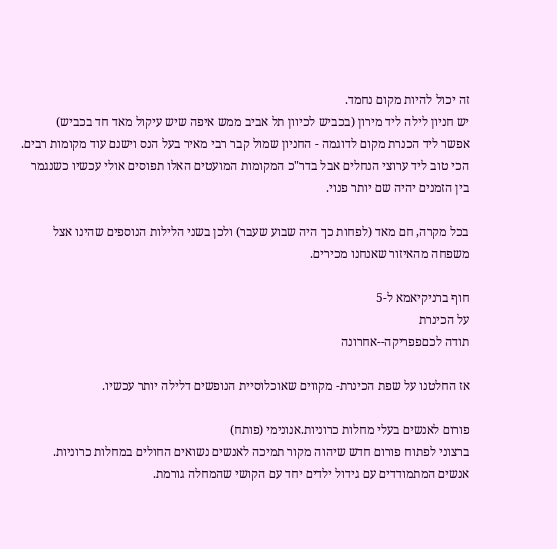זה יכול להיות מקום נחמד.
יש חניון לילה ליד מירון (בכביש לכיוון תל אביב ממש איפה שיש עיקול מאד חד בכביש)
אפשר ליד הכנרת מקום לדוגמה - החניון שמול קבר רבי מאיר בעל הנס וישנם עוד מקומות רבים.
הכי טוב ליד ערוצי הנחלים אבל בדר"כ המקומות המועטים האלו תפוסים אולי עכשיו כשנגמר בין הזמנים יהיה שם יותר פנוי.

בכל מקרה, חם מאד (לפחות כך היה שבוע שעבר) ולכן בשני הלילות הנוספים שהינו אצל משפחה מהאיזור שאנחנו מכירים.

חוף ברניקיאמא ל-5
על הכינרת
תודה לכםפפריקה--אחרונה

אז החלטנו על שפת הכינרת- מקווים שאוכלוסיית הנופשים דלילה יותר עכשיו.

פורום לאנשים בעלי מחלות כרוניות.אנונימי (פותח)
ברצוני לפתוח פורום חדש שיהוה מקור תמיכה לאנשים נשואים החולים במחלות כרוניות.
אנשים המתמודדים עם גידול ילדים יחד עם הקושי שהמחלה גורמת.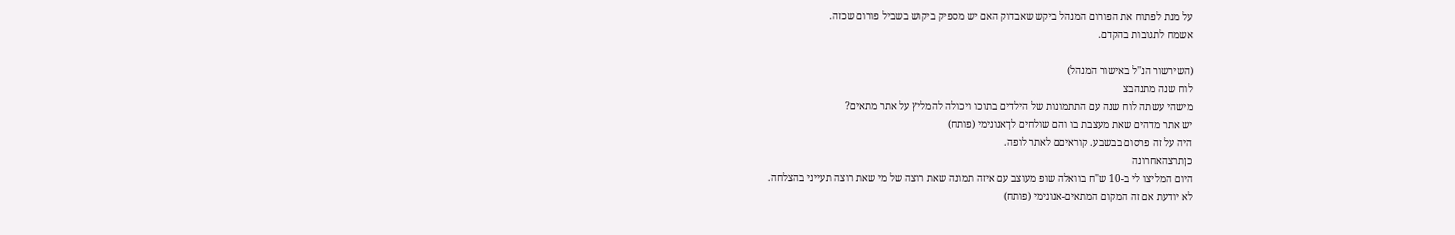על מנת לפתוח את הפורום המנהל ביקש שאבדוק האם יש מספיק ביקוש בשביל פורום שכזה.
אשמח לתגובות בהקדם.

(השירשור הנ''ל באישור המנהל)
לוח שנה מתנהבצ
מישהי עשתה לוח שנה עם התתמונות של הילדים בתוכו ויכולה להמליץ על אתר מתאים?
יש אתר מדהים שאת מעצבת בו והם שולחים לךאנונימי (פותח)
היה על זה פרסום בבשבע. קוראיםם לאתר לופה.
כןתרצהאחרונה
היום המליצו לי ב-10 ש"ח בוואלה שופ מעוצב עם איזה תמונה שאת רוצה של מי שאת רוצה תעייני בהצלחה.
לא יודעת אם זה המקום המתאים-אנונימי (פותח)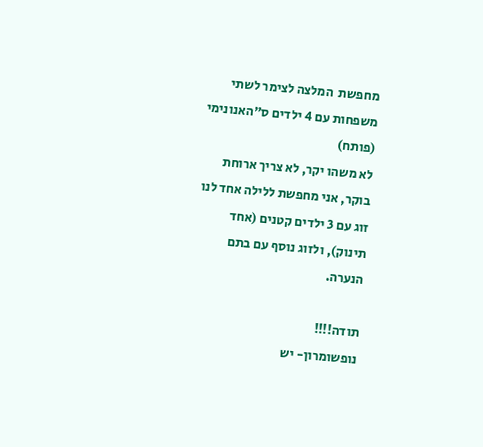מחפשת  המלצה לצימר לשתי משפחות עם 4 ילדים ס"האנונימי (פותח)
לא משהו יקר, לא צריך ארוחת בוקר, אני מחפשת ללילה אחד לנו זוג עם 3 ילדים קטנים (אחד תינוק), ולזוג נוסף עם בתם  הנערה.

תודה!!!!
נופשומרון- יש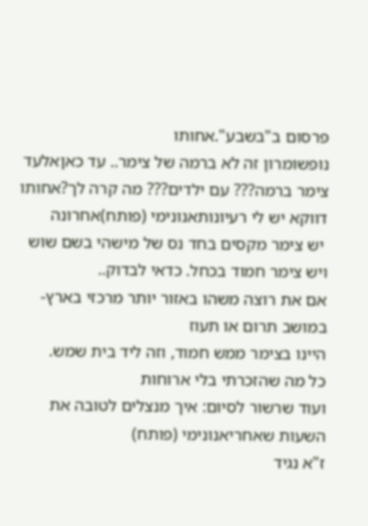פרסום ב"בשבע".אחותו
נופשומרון זה לא ברמה של צימר.. עד כאןאלעד
צימר ברמה??? עם ילדים??? מה קרה לך?אחותו
דווקא יש לי רעיונותאנונימי (פותח)אחרונה
 יש צימר מקסים בחד נס של מישהי בשם שוש
ויש צימר חמוד בכחל. כדאי לבדוק..
אם את רוצה משהו באזור יותר מרכזי בארץ- במושב תרום או תעוז
היינו בצימר ממש חמוד, וזה ליד בית שמש.
כל מה שהזכרתי בלי ארוחות
ועוד שרשור לסיום: איך מנצלים לטובה את השעות שאחריאנונימי (פותח)
ז"א נגיד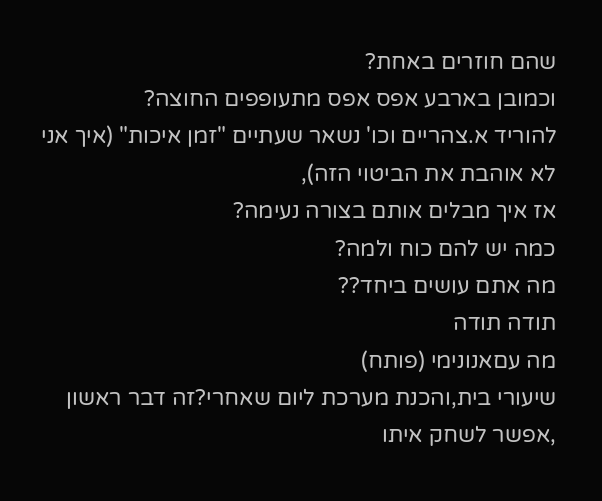שהם חוזרים באחת?
וכמובן בארבע אפס אפס מתעופפים החוצה?
להוריד א.צהריים וכו' נשאר שעתיים "זמן איכות" (איך אני לא אוהבת את הביטוי הזה),
אז איך מבלים אותם בצורה נעימה?
כמה יש להם כוח ולמה?
מה אתם עושים ביחד??
תודה תודה
מה עםאנונימי (פותח)
שיעורי בית,והכנת מערכת ליום שאחרי?זה דבר ראשון ,אפשר לשחק איתו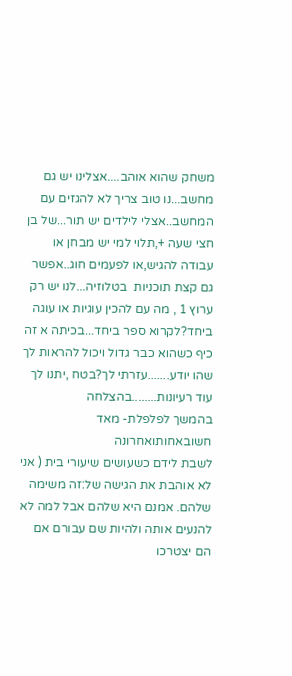משחק שהוא אוהב....אצלינו יש גם מחשב...נו טוב צריך לא להגזים עם המחשב..אצלי לילדים יש תור...של בן חצי שעה +,תלוי למי יש מבחן או עבודה להגיש,או לפעמים חוג..אפשר גם קצת תוכניות  בטלוזיה...לנו יש רק ערוץ 1 , מה עם להכין עוגיות או עוגה ביחד?לקרוא ספר ביחד...בכיתה א זה כיף כשהוא כבר גדול ויכול להראות לך שהו יודע.......עזרתי לך?בטח ,יתנו לך עוד רעיונות........בהצלחה
בהמשך לפלפלת- מאד חשובאחותואחרונה
לשבת לידם כשעושים שיעורי בית ( אני לא אוהבת את הגישה של:זה משימה שלהם. אמנם היא שלהם אבל למה לא להנעים אותה ולהיות שם עבורם אם הם יצטרכו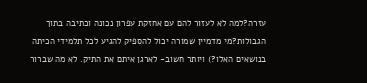עזרה?למה לא לעזור להם עם אחזקת עפרון נכונה וכתיבה בתוך הגבולות?מי מדמיין שמורה יכול להספיק להגיע לכל תלמידי הכיתה בנושאים האלו?) ויותר חשוב- לארגן איתם את התיק. לא מה שברור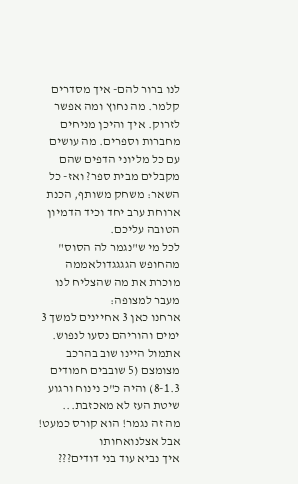לנו ברור להם- איך מסדרים קלמר. מה נחוץ ומה אפשר לזרוק. איך והיכן מניחים מחברות וספרים. מה עושים עם כל מליוני הדפים שהם מקבלים מבית ספר? ואז- כל השאר: משחק משותף, הכנת ארוחת ערב יחד וכיד הדמיון הטובה עליכם.
לכל מי ש"נגמר לה הסוס" מהחופש הגגגגדולאממה
מוכרת את מה שהצליח לנו מעבר למצופה:
ארחנו כאן 3 אחיינים למשך 3 ימים והוריהם נסעו לנפוש.
אתמול היינו שוב בהרכב מצומצם (5 שובבים חמודים 8-1.3) והיה כ"כ נינוח ורגוע
שיטת העז לא מאכזבת...
מה זה נגמר! הוא קורס כמעט! אבל אצלנואחותו
איך נביא עוד בני דודים???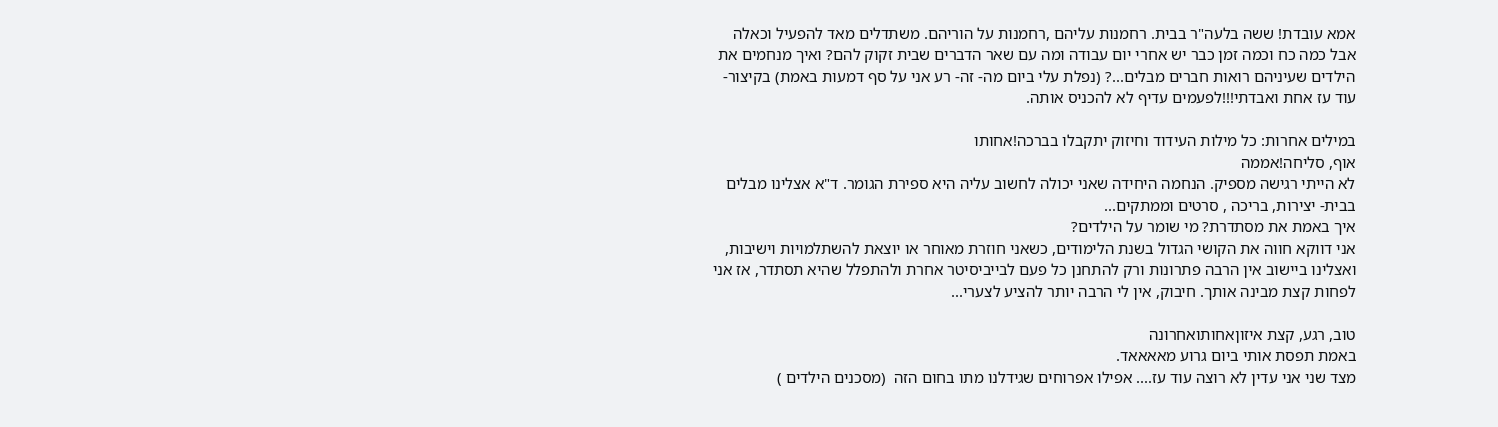אמא עובדת! ששה בלעה"ר בבית. רחמנות עליהם ,רחמנות על הוריהם. משתדלים מאד להפעיל וכאלה אבל כמה כח וכמה זמן כבר יש אחרי יום עבודה ומה עם שאר הדברים שבית זקוק להם? ואיך מנחמים את הילדים שעיניהם רואות חברים מבלים...? (נפלת עלי ביום מה- זה- רע אני על סף דמעות באמת) בקיצור- עוד עז אחת ואבדתי!!!לפעמים עדיף לא להכניס אותה.

במילים אחרות: כל מילות העידוד וחיזוק יתקבלו בברכה!אחותו
אוף, סליחה!אממה
לא הייתי רגישה מספיק. הנחמה היחידה שאני יכולה לחשוב עליה היא ספירת הגומר. ד"א אצלינו מבלים בבית- יצירות, בריכה , סרטים וממתקים...
איך באמת את מסתדרת? מי שומר על הילדים?
אני דווקא חווה את הקושי הגדול בשנת הלימודים, כשאני חוזרת מאוחר או יוצאת להשתלמויות וישיבות, ואצלינו ביישוב אין הרבה פתרונות ורק להתחנן כל פעם לבייביסיטר אחרת ולהתפלל שהיא תסתדר, אז אני לפחות קצת מבינה אותך. חיבוק, אין לי הרבה יותר להציע לצערי...

טוב, רגע, קצת איזוןאחותואחרונה
באמת תפסת אותי ביום גרוע מאאאאד.
מצד שני אני עדין לא רוצה עוד עז.... אפילו אפרוחים שגידלנו מתו בחום הזה  (מסכנים הילדים )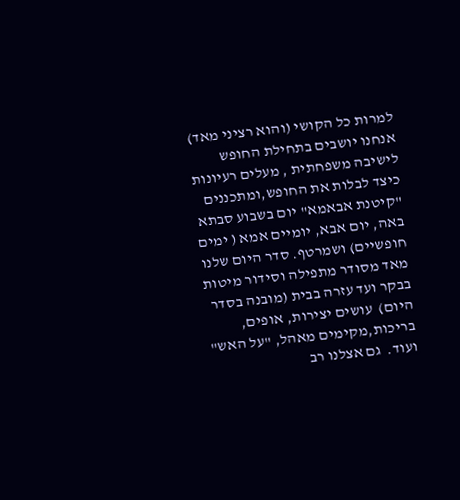למרות כל הקושי (והוא רציני מאד) אנחנו יושבים בתחילת החופש לישיבה משפחתית , מעלים רעיונות כיצד לבלות את החופש,ומתכננים "קיטנת אבאמא" יום בשבוע סבתא באה, יום אבא, יומיים אמא ( ימים חופשיים) ושמרטף. סדר היום שלנו מאד מסודר מתפילה וסידור מיטות בבקר ועד עזרה בבית (מובנה בסדר היום)  עושים יצירות, אופים, בריכות,מקימים מאהל, "על האש" ועוד.  גם אצלנו רב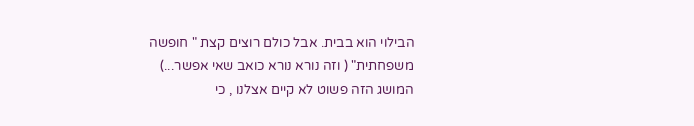הבילוי הוא בבית. אבל כולם רוצים קצת " חופשה משפחתית" ( וזה נורא נורא כואב שאי אפשר...) המושג הזה פשוט לא קיים אצלנו , כי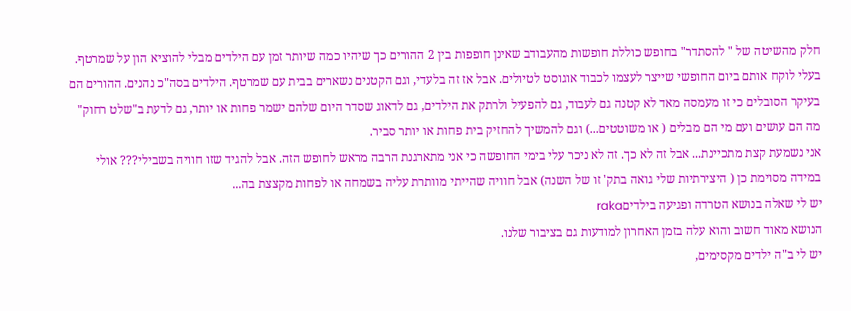חלק מהשיטה של " להסתדר" בחופש כוללת חופשות מהעבודב שאינן חופפות בין 2 ההורים כך שיהיו כמה שיותר זמן עם הילדים מבלי להוציא הון על שמרטף. בעלי לוקח אותם ביום החופשי שייצר לעצמו לכבוד אוגוסט לטיולים. אבל אז זה בלעדי, וגם הקטנים נשארים בבית עם שמרטף. הילדים בסה"כ נהנים. ההורים הם בעיקר הסובלים כי זו מעמסה מאד לא קטנה גם לעבוד, גם להפעיל ולרתק את הילדים, גם לדאוג שסדר היום שלהם ישמר פחות או יותר, גם לדעת ב"שלט רחוק" מה הם עושים ועם מי הם מבלים ( או משוטטים...) וגם להמשיך להחזיק בית פחות או יותר סביר.
אני נשמעת קצת מתכיינת... אבל זה לא כך. זה לא ניכר עלי בימי החופשה כי אני מתארגנת הרבה מראש לחופש הזה. אבל להגיד שזו חוויה בשבילי??? אולי במידה מסוימת כן ( היצירתיות שלי גואה בתק' זו של השנה) אבל חוויה שהייתי מוותרת עליה בשמחה או לפחות מקצצת בה...
יש לי שאלה בנושא הטרדה ופגיעה בילדיםraka
הנושא מאוד חשוב והוא עלה בזמן האחרון למודעות גם בציבור שלנו.
יש לי ב"ה ילדים מקסימים,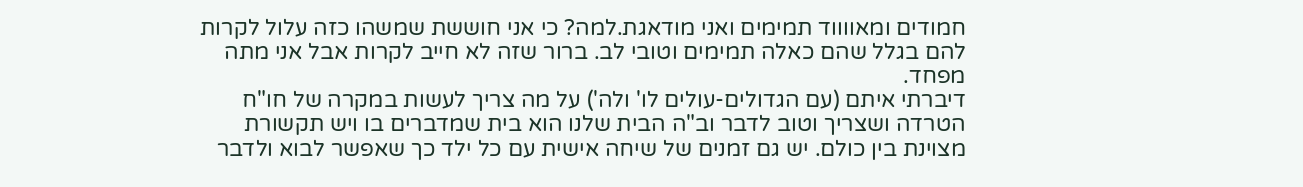חמודים ומאווווד תמימים ואני מודאגת.למה? כי אני חוששת שמשהו כזה עלול לקרות להם בגלל שהם כאלה תמימים וטובי לב. ברור שזה לא חייב לקרות אבל אני מתה מפחד.
דיברתי איתם (עם הגדולים-עולים לו' ולה') על מה צריך לעשות במקרה של חו"ח הטרדה ושצריך וטוב לדבר וב"ה הבית שלנו הוא בית שמדברים בו ויש תקשורת מצוינת בין כולם. יש גם זמנים של שיחה אישית עם כל ילד כך שאפשר לבוא ולדבר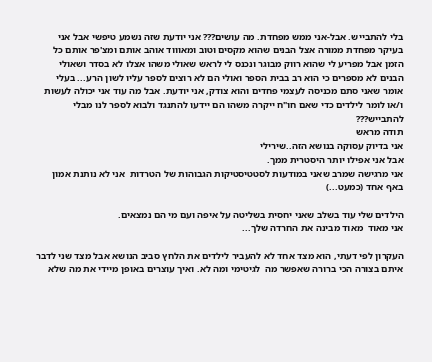בלי להתבייש. אבל-אני ממש מפחדת. מה עושים??? אני יודעת שזה נשמע טיפשי אבל אני בעיקר מפחדת ממורה אצל הבנים שהוא מקסים וטוב ומאוווד אוהב אותם ומצ'פר אותם כל הזמן אבל מפריע לי שהוא רווק מבוגר ונכנס לי לראש שאולי משהו אצלו לא בסדר ושאולי הבנים לא מספרים כי הוא רב בבית הספר ואולי הם לא רוצים לספר עליו לשון הרע... בעלי אומר שאני סתם מכניסה לעצמי פחדים והוא צודק, אני יודעת. אבל מה עוד אני יכולה לעשות ו/או לומר לילדים כדי שאם חו"ח ייקרה משהו הם יידעו להתנגד ולבוא לספר לנו מבלי להתבייש???
תודה מראש
אני בדיוק עסוקה בנושא הזה..שירילי
אבל אני אפילו יותר היסטרית ממך.
אני מרגישה שמרב שאני במודעות לסטטיסטיקות הגבוהות של הטרדות  אני לא נותנת אמון באף אחד (כמעט...)

הילדים שלי עוד בשלב שאני יחסית בשליטה על איפה ועם מי הם נמצאים.
אני מאוד  מאוד מבינה את החרדה שלך...

העקרון לפי דעתי, הוא מצד אחד לא להעביר לילדים את הלחץ סביב הנושא אבל מצד שני לדבר איתם בצורה הכי ברורה שאפשר מה  לגיטימי ומה לא. ואיך עוצרים באופן מיידי את מה שלא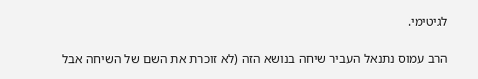לגיטימי.

הרב עמוס נתנאל העביר שיחה בנושא הזה (לא זוכרת את השם של השיחה אבל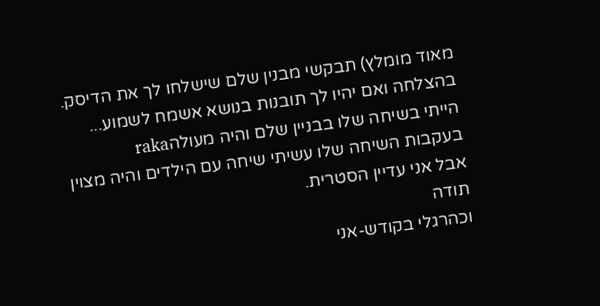מאוד מומלץ) תבקשי מבנין שלם שישלחו לך את הדיסק.
בהצלחה ואם יהיו לך תובנות בנושא אשמח לשמוע...
הייתי בשיחה שלו בבניין שלם והיה מעולהraka
בעקבות השיחה שלו עשיתי שיחה עם הילדים והיה מצוין אבל אני עדיין הסטרית.
תודה
וכהרגלי בקודש-אני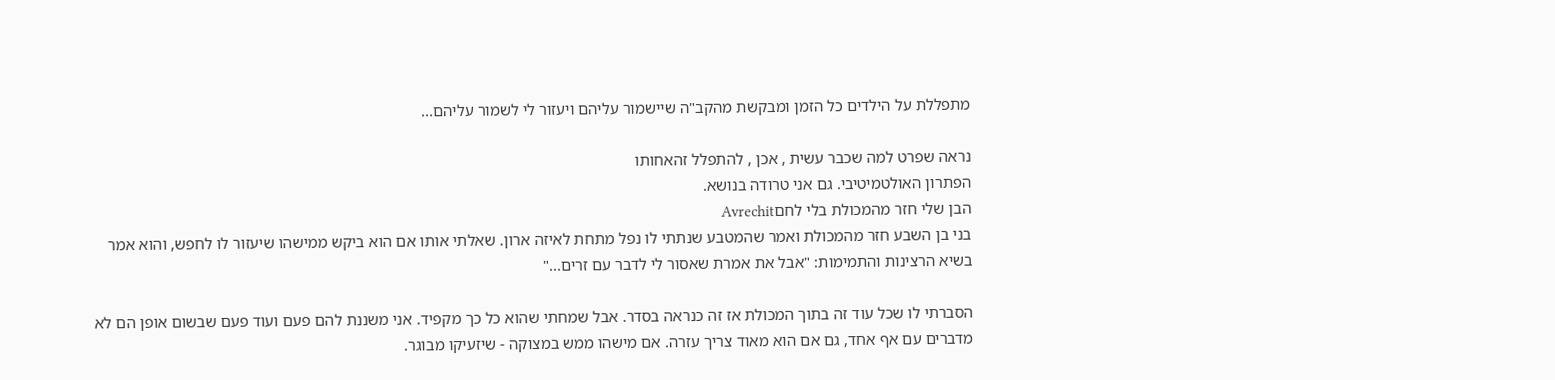מתפללת על הילדים כל הזמן ומבקשת מהקב"ה שיישמור עליהם ויעזור לי לשמור עליהם...

נראה שפרט למה שכבר עשית , אכן , להתפלל זהאחותו
הפתרון האולטמיטיבי. גם אני טרודה בנושא.
הבן שלי חזר מהמכולת בלי לחםAvrechit
בני בן השבע חזר מהמכולת ואמר שהמטבע שנתתי לו נפל מתחת לאיזה ארון. שאלתי אותו אם הוא ביקש ממישהו שיעזור לו לחפש, והוא אמר בשיא הרצינות והתמימות: "אבל את אמרת שאסור לי לדבר עם זרים..."

הסברתי לו שכל עוד זה בתוך המכולת אז זה כנראה בסדר. אבל שמחתי שהוא כל כך מקפיד. אני משננת להם פעם ועוד פעם שבשום אופן הם לא מדברים עם אף אחד, גם אם הוא מאוד צריך עזרה. אם מישהו ממש במצוקה - שיזעיקו מבוגר.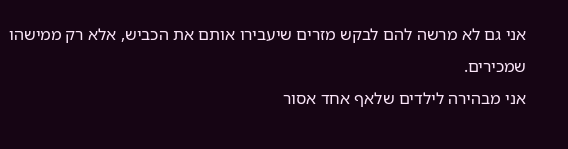אני גם לא מרשה להם לבקש מזרים שיעבירו אותם את הכביש, אלא רק ממישהו שמכירים.
אני מבהירה לילדים שלאף אחד אסור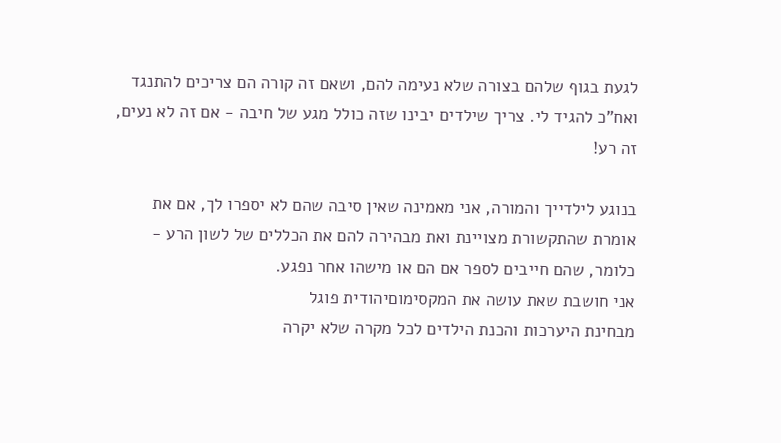לגעת בגוף שלהם בצורה שלא נעימה להם, ושאם זה קורה הם צריכים להתנגד ואח"כ להגיד לי. צריך שילדים יבינו שזה כולל מגע של חיבה - אם זה לא נעים, זה רע!

בנוגע לילדייך והמורה, אני מאמינה שאין סיבה שהם לא יספרו לך, אם את אומרת שהתקשורת מצויינת ואת מבהירה להם את הכללים של לשון הרע - כלומר, שהם חייבים לספר אם הם או מישהו אחר נפגע.
אני חושבת שאת עושה את המקסימוםיהודית פוגל
מבחינת היערכות והכנת הילדים לכל מקרה שלא יקרה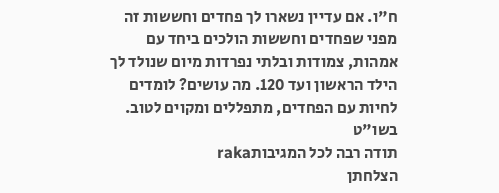ח"ו. אם עדיין נשארו לך פחדים וחששות זה מפני שפחדים וחששות הולכים ביחד עם אמהות, צמודות ובלתי נפרדות מיום שנולד לך הילד הראשון ועד 120. מה עושים? לומדים לחיות עם הפחדים, מתפללים ומקוים לטוב. בשו"ט
תודה רבה לכל המגיבותraka
הצלחתן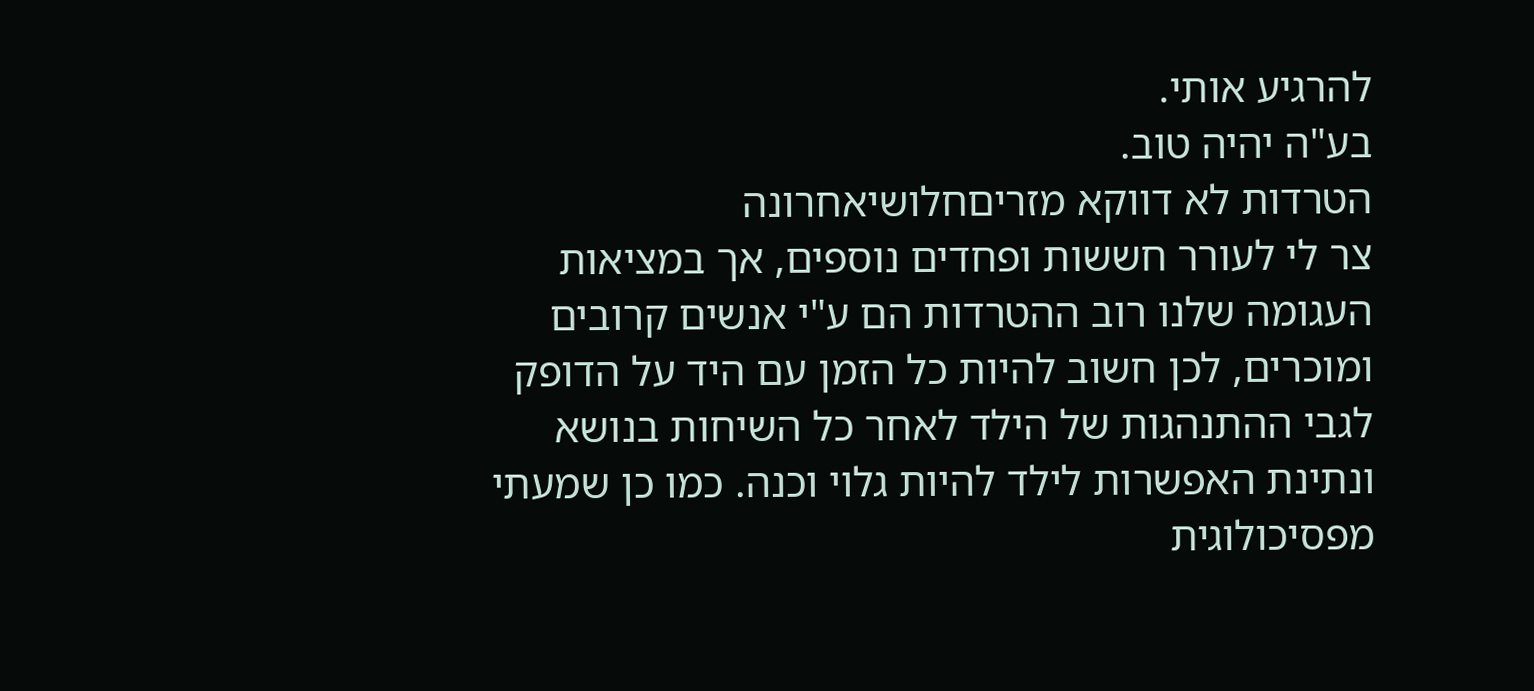להרגיע אותי.
בע"ה יהיה טוב.
הטרדות לא דווקא מזריםחלושיאחרונה
צר לי לעורר חששות ופחדים נוספים, אך במציאות העגומה שלנו רוב ההטרדות הם ע"י אנשים קרובים ומוכרים, לכן חשוב להיות כל הזמן עם היד על הדופק לגבי ההתנהגות של הילד לאחר כל השיחות בנושא ונתינת האפשרות לילד להיות גלוי וכנה. כמו כן שמעתי מפסיכולוגית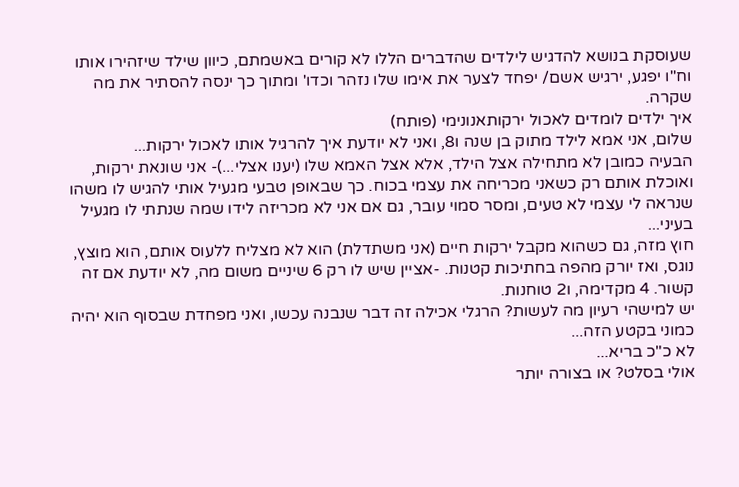שעוסקת בנושא להדגיש לילדים שהדברים הללו לא קורים באשמתם, כיוון שילד שיזהירו אותו וח"ו יפגע, ירגיש אשם/ יפחד לצער את אימו שלו נזהר וכדו' ומתוך כך ינסה להסתיר את מה שקרה.
איך ילדים לומדים לאכול ירקותאנונימי (פותח)
שלום, אני אמא לילד מתוק בן שנה ו8, ואני לא יודעת איך להרגיל אותו לאכול ירקות...
הבעיה כמובן לא מתחילה אצל הילד, אלא אצל האמא שלו (יענו אצלי...)- אני שונאת ירקות, ואוכלת אותם רק כשאני מכריחה את עצמי בכוח. כך שבאופן טבעי מגעיל אותי להגיש לו משהו שנראה לי עצמי לא טעים, ומסר סמוי עובר, גם אם אני לא מכריזה לידו שמה שנתתי לו מגעיל בעיני...
חוץ מזה, גם כשהוא מקבל ירקות חיים (אני משתדלת) הוא לא מצליח ללעוס אותם, הוא מוצץ, נוגס, ואז יורק מהפה בחתיכות קטנות. -אציין שיש לו רק 6 שיניים משום מה, לא יודעת אם זה קשור. 4 מקדימה, ו2 טוחנות.
יש למישהי רעיון מה לעשות? הרגלי אכילה זה דבר שנבנה עכשו, ואני מפחדת שבסוף הוא יהיה כמוני בקטע הזה...
לא כ"כ בריא...
אולי בסלט? או בצורה יותר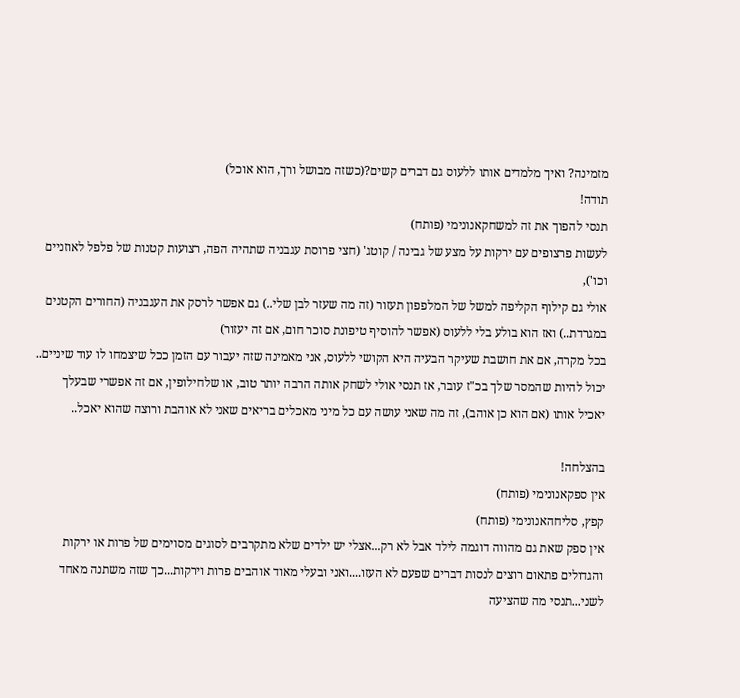מזמינה? ואיך מלמדים אותו ללעוס גם דברים קשים?(כשזה מבושל ורך, הוא אוכל)
תודה!
תנסי להפוך את זה למשחקאנונימי (פותח)
לעשות פרצופים עם ירקות על מצע של גבינה / קוטג' (חצי פרוסת עגבניה שתהיה הפה, רצועות קטנות של פלפל לאוזניים וכו'),
אולי גם קילוף הקליפה למשל של המלפפון תעזור (זה מה שעזר לבן שלי..) גם אפשר לרסק את העגבניה (החורים הקטנים במגרדת..) ואז הוא בולע בלי ללעוס (אפשר להוסיף טיפונת סוכר חום, אם זה יעזור)
בכל מקרה, אם את חושבת שעיקר הבעיה היא הקושי ללעוס, אני מאמינה שזה יעבור עם הזמן ככל שיצמחו לו עוד שיניים..
יכול להיות שהמסר שלך בכ"ז עובר, אז תנסי אולי לשחק אותה הרבה יותר טוב, או שלחילופין, אם זה אפשרי שבעלך
יאכיל אותו (אם הוא כן אוהב), זה מה שאני עושה עם כל מיני מאכלים בריאים שאני לא אוהבת ורוצה שהוא יאכל..

בהצלחה!
אין ספקאנונימי (פותח)
קפץ, סליחהאנונימי (פותח)
אין ספק שאת גם מהווה דוגמה לילד אבל לא רק...אצלי יש ילדים שלא מתקרבים לסוגים מסוימים של פרות או ירקות
והגדולים פתאום רוצים לנסות דברים שפעם לא העזו....ואני ובעלי מאוד אוהבים פרות וירקות...כך שזה משתנה מאחד לשני...תנסי מה שהציעה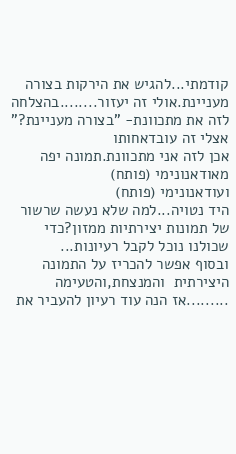קודמתי...להגיש את הירקות בצורה מעניינת.אולי זה יעזור........בהצלחה
לזה את מתכוונת- "בצורה מעניינת?" אצלי זה עובדאחותו
אכן לזה אני מתכוונת.תמונה יפה מאודאנונימי (פותח)
ועודאנונימי (פותח)
היד נטויה...למה שלא נעשה שרשור של תמונות יצירתיות ממזון?כדי שכולנו נוכל לקבל רעיונות...
ובסוף אפשר להכריז על התמונה היצירתית  והמנצחת,והטעימה .........אז הנה עוד רעיון להעביר את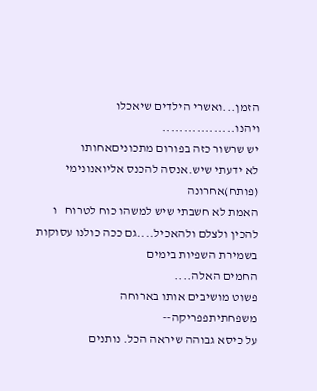הזמן...ואשרי הילדים שיאכלו ויהנו.................
יש שרשור כזה בפורום מתכוניםאחותו
לא ידעתי שיש.אנסה להכנס אליואנונימי (פותח)אחרונה
האמת לא חשבתי שיש למשהו כוח לטרוח   ו להכין ולצלם ולהאכיל....גם ככה כולנו עסוקות בשמירת השפיות בימים
החמים האלה....
פשוט מושיבים אותו בארוחה משפחתיתפפריקה--
על כיסא גבוהה שיראה הכל. נותנים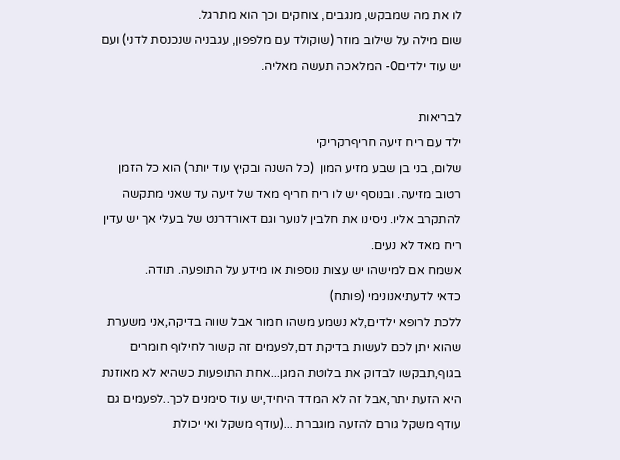לו את מה שמבקש, מנגבים, צוחקים וכך הוא מתרגל.
שום מילה על שילוב מוזר (שוקולד עם מלפפון, עגבניה שנכנסת לדני) ועם יש עוד ילדים0- המלאכה תעשה מאליה.

לבריאות
ילד עם ריח זיעה חריףרקריקי
שלום, בני בן שבע מזיע המון  (כל השנה ובקיץ עוד יותר) הוא כל הזמן רטוב מזיעה. ובנוסף יש לו ריח חריף מאד של זיעה עד שאני מתקשה להתקרב אליו. ניסינו את חלבין לנוער וגם דאורדרנט של בעלי אך יש עדין ריח מאד לא נעים.
אשמח אם למישהו יש עצות נוספות או מידע על התופעה. תודה.
כדאי לדעתיאנונימי (פותח)
ללכת לרופא ילדים,לא נשמע משהו חמור אבל שווה בדיקה,אני משערת שהוא יתן לכם לעשות בדיקת דם,לפעמים זה קשור לחילוף חומרים בגוף,תבקשו לבדוק את בלוטת המגן...אחת התופעות כשהיא לא מאוזנת היא הזעת יתר,אבל זה לא המדד היחיד,יש עוד סימנים לכך..לפעמים גם עודף משקל גורם להזעה מוגברת ...(עודף משקל ואי יכולת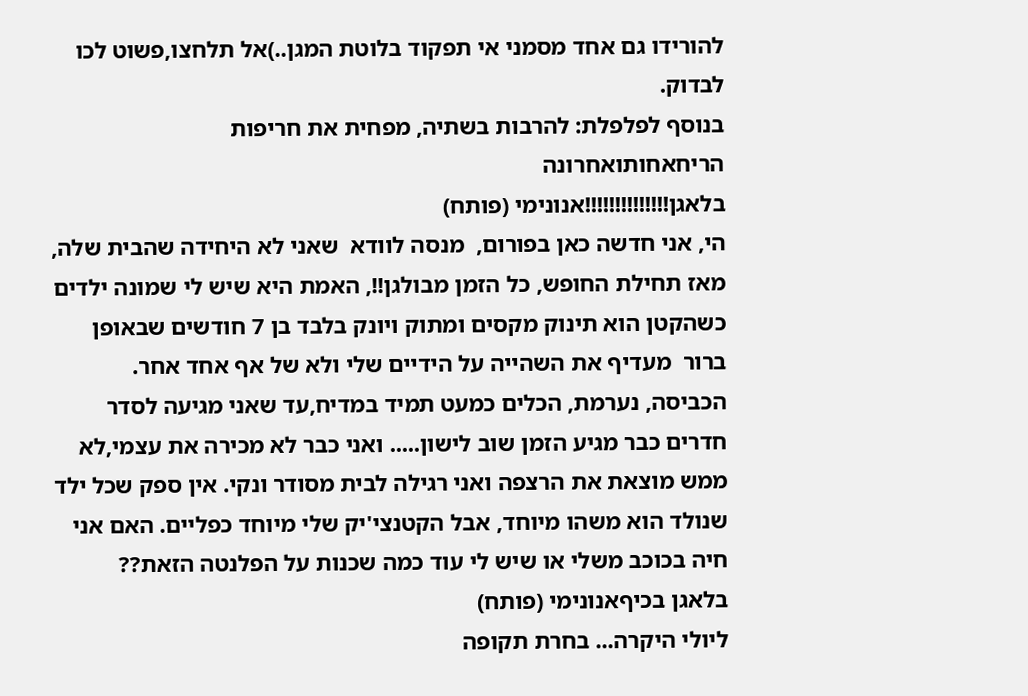להורידו גם אחד מסמני אי תפקוד בלוטת המגן..)אל תלחצו,פשוט לכו לבדוק.
בנוסף לפלפלת: להרבות בשתיה, מפחית את חריפות הריחאחותואחרונה
בלאגן!!!!!!!!!!!!!!אנונימי (פותח)
הי, אני חדשה כאן בפורום,  מנסה לוודא  שאני לא היחידה שהבית שלה, מאז תחילת החופש, כל הזמן מבולגן!!, האמת היא שיש לי שמונה ילדים כשהקטן הוא תינוק מקסים ומתוק ויונק בלבד בן 7 חודשים שבאופן ברור  מעדיף את השהייה על הידיים שלי ולא של אף אחד אחר. הכביסה, נערמת, הכלים כמעט תמיד במדיח,עד שאני מגיעה לסדר חדרים כבר מגיע הזמן שוב לישון..... ואני כבר לא מכירה את עצמי,לא ממש מוצאת את הרצפה ואני רגילה לבית מסודר ונקי. אין ספק שכל ילד שנולד הוא משהו מיוחד, אבל הקטנצי'יק שלי מיוחד כפליים. האם אני חיה בכוכב משלי או שיש לי עוד כמה שכנות על הפלנטה הזאת??
בלאגן בכיףאנונימי (פותח)
ליולי היקרה... בחרת תקופה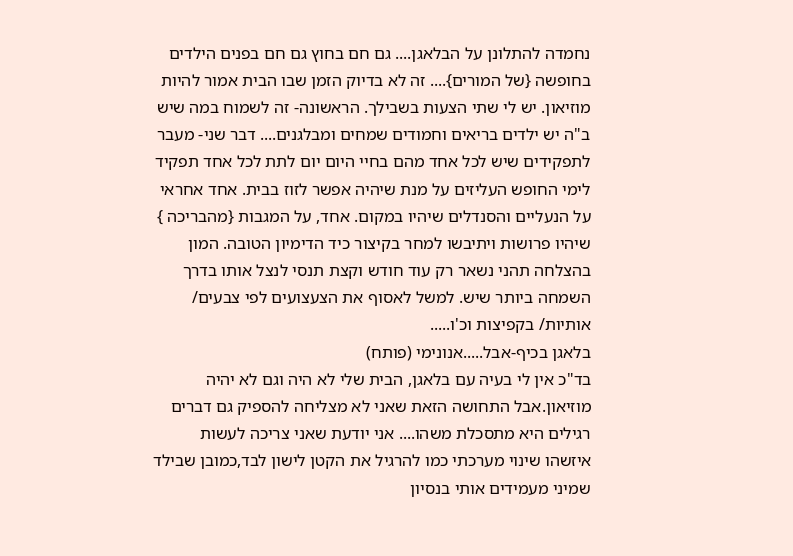נחמדה להתלונן על הבלאגן.... גם חם בחוץ גם חם בפנים הילדים בחופשה {של המורים}.... זה לא בדיוק הזמן שבו הבית אמור להיות מוזיאון. יש לי שתי הצעות בשבילך. הראשונה- זה לשמוח במה שיש ב"ה יש ילדים בריאים וחמודים שמחים ומבלגנים.... דבר שני- מעבר לתפקידים שיש לכל אחד מהם בחיי היום יום לתת לכל אחד תפקיד לימי החופש העליזים על מנת שיהיה אפשר לזוז בבית. אחד אחראי על הנעליים והסנדלים שיהיו במקום. אחד, על המגבות {מהבריכה } שיהיו פרושות ויתיבשו למחר בקיצור כיד הדימיון הטובה. המון בהצלחה תהני נשאר רק עוד חודש וקצת תנסי לנצל אותו בדרך השמחה ביותר שיש. למשל לאסוף את הצעצועים לפי צבעים/ אותיות/ בקפיצות וכ'ו.....
בלאגן בכיף-אבל.....אנונימי (פותח)
בד"כ אין לי בעיה עם בלאגן, הבית שלי לא היה וגם לא יהיה מוזיאון.אבל התחושה הזאת שאני לא מצליחה להספיק גם דברים רגילים היא מתסכלת משהו.... אני יודעת שאני צריכה לעשות איזשהו שינוי מערכתי כמו להרגיל את הקטן לישון לבד,כמובן שבילד שמיני מעמידים אותי בנסיון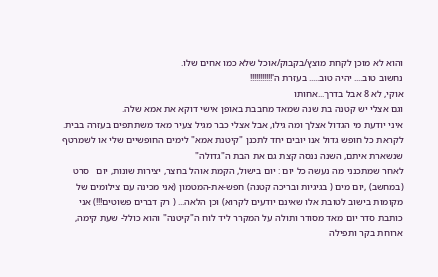והוא לא מוכן לקחת מוצץ/בקבוק/אוכל שלא כמו אחים שלו.
נחשוב טוב.... יהיה טוב..... בעזרת ה'!!!!!!!!!!!
אוקי, לא 8 אבל בדרך...אחותו
וגם אצלי יש קטנה בת שנה שמאד מחבבת באופן אישי דוקא את אמא שלה.
איני יודעת מי הגדול אצלך ומה גילו, אבל אצלי כבר מגיל צעיר מאד משתתפים בעזרה בבית.
לקראת כל חופש גדול אנו יובים יחד לתכנן "קיטנת אמא" לימים החופשיים שלי או לשמרטף שנשארת איתם, השנה ננסה קצת גם את הבת ה"גדולה"
לאחר שמתכנני מה נעשה כל יום : יום בישול, הקמת אוהל בחצר, יצירות שונות, יום   סרט (במחשב) ,יום מים ( בגיגיות ובריכה קטנה) חפש-את-המטמון (אני מכינה עם צילומים של מקומות בישוב לטובת אלו שאינם יודעים לקרוא) וכן הלאה... ( רק דברים פשוטים!!!) אני כותבת סדר יום מאד מסודר ותולה על המקרר ליד לוח ה"קיטנה" והוא כולל- שעת קימה, ארוחת בקר ותפילה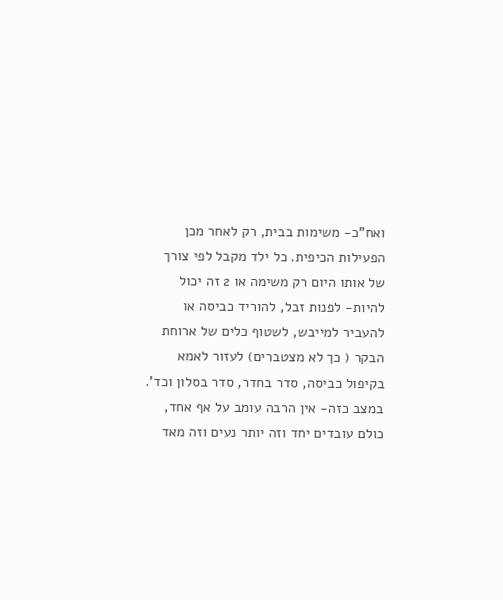ואח"כ- משימות בבית, רק לאחר מכן הפעילות הכיפית. כל ילד מקבל לפי צורך של אותו היום רק משימה או 2 זה יכול להיות- לפנות זבל, להוריד כביסה או להעביר למייבש, לשטוף כלים של ארוחת הבקר ( כך לא מצטברים) לעזור לאמא בקיפול כביסה, סדר בחדר, סדר בסלון וכד'. במצב כזה- אין הרבה עומב על אף אחד, כולם עובדים יחד וזה יותר נעים וזה מאד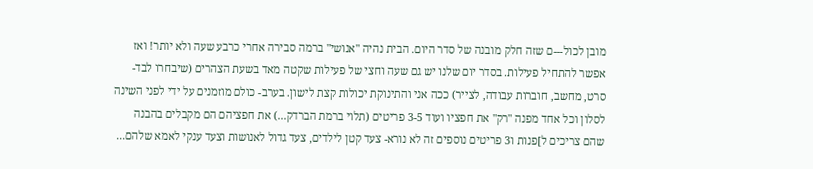מובן לכול---ם שזה חלק מובנה של סדר היום. הבית נהיה "אנושי" ברמה סבירה אחרי כרבע שעה ולא יותר! ואז אפשר להתחיל פעילות. בסדר יום שלנו יש גם שעה וחצי של פעילות שקטה מאד בשעת הצהרים (שיבחרו לבד- סרט, מחשב, חוברות עבודה, לצייר) ככה אני והתינוקת יכולות קצת לישון. בערב- כולם מוזמנים על ידי לפני השינה לסלון וכל אחד מפנה "רק" את חפציו ועוד 3-5 פריטים (תלוי ברמת הברדק...) את חפציהם הם מקבלים בהבנה שהם צריכים ל]פנות ו3 פריטים נוספים זה לא נורא- צעד קטן לילדים, צעד גדול לאנושות וצעד ענקי לאמא שלהם...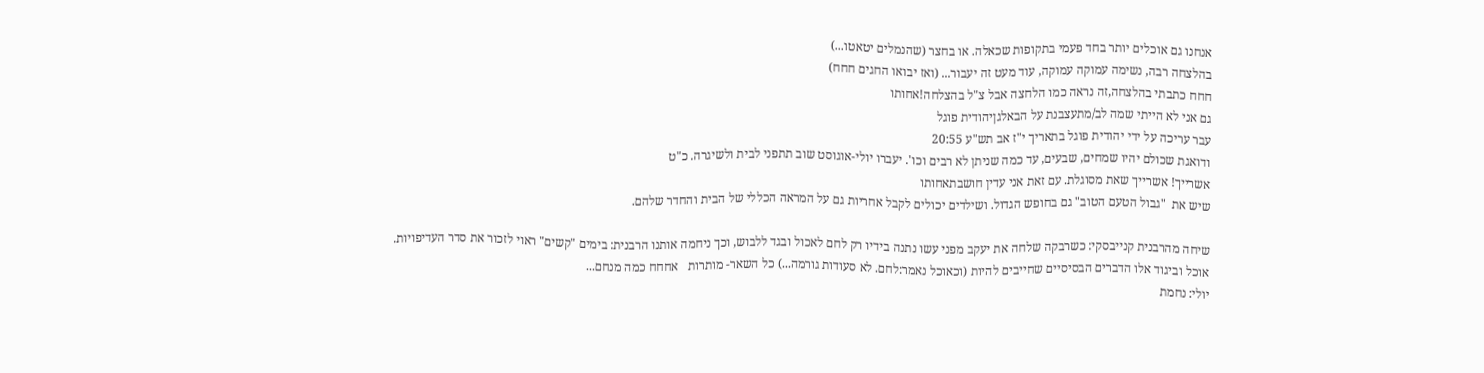אנחנו גם אוכלים יותר בחד פעמי בתקופות שכאלה. או בחצר (שהנמלים יטאטו...)
בהלצחה רבה, נשימה עמוקה עמוקה, עוד מעט זה יעבור... (ואז יבואו החגים חחח)
חחח כתבתי בהלצחה,זה נראה כמו הלחצה אבל צ"ל בהצלחה!אחותו
גם אני לא הייתי שמה לב/מתעצבנת על הבאלגןיהודית פוגל
עבר עריכה על ידי יהודית פוגל בתאריך י"ז אב תש"ע 20:55
ודואגת שכולם יהיו שמחים, שבעים, עד כמה שניתן לא רבים וכו'. יעברו יולי-אוגוסט שוב תתפני לבית ולשיגרה. כ"ט
אשרייך! אשרייך שאת מסוגלת. עם זאת אני עדין חושבתאחותו
שיש את  "גבול הטעם הטוב" גם בחופש הגדול. ושילדים יכולים לקבל אחריות גם על המראה הכללי של הבית והחדר שלהם.

שיחה מהרבנית קנייבסקי: כשרבקה שלחה את יעקב מפני עשו נתנה בידיו רק לחם לאכול ובגד ללבוש, וכך ניחמה אותנו הרבנית: בימים "קשים" ראוי לזכור את סדר העדיפויות. אוכל וביגוד אלו הדברים הבסיסיים שחייבים להיות (וכאוכל נאמר:לחם. לא סעודות גורמה...) כל השאר- מותרות   אחחח כמה מנחם...
יולי: נחמת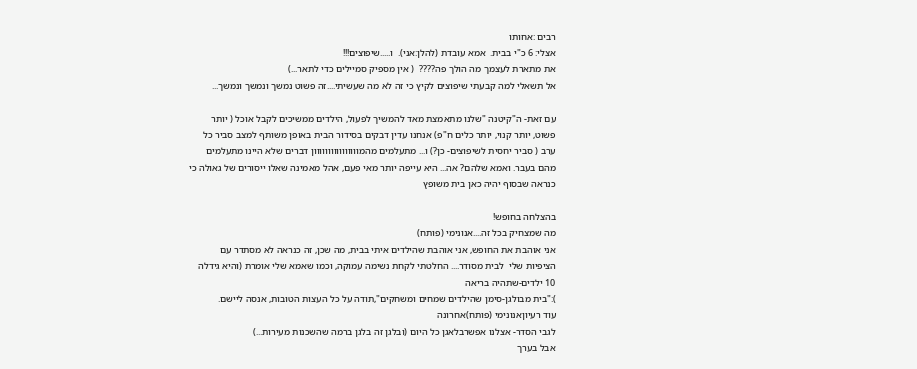רבים :אחותו
אצלי: 6 כ"י בבית.  אמא עובדת (להלן:אני).  ו.....שיפוצים!!!
את מתארת לעצמך מה הולך פה????  ( אין מספיק סמיילים כדי לתאר...)
אל תשאלי למה קבעתי שיפוצים לקיץ כי זה לא מה שעשיתי....זה פשוט נמשך ונמשך ונמשך...

עם זאת- ה"קיטנה "שלנו מתאמצת מאד להמשיך לפעול, הילדים ממשיכים לקבל אוכל ( יותר פשוט, יותר קנוי, יותר כלים ח"פ) אנחנו עדין דבקים בסידור הבית באופן משותף למצב סביר כל ערב ( סביר יחסית לשיפוצים- כן?) ו... מתעלמים מהמוווווווווווווווון דברים שלא היינו מתעלמים מהם בעבר. ואמא שלהם? אה... היא עייפה יותר מאי פעם, אהל מאמינה שאלו ייסורים של גאולה כי כנראה שבסוף יהיה כאן בית משופץ

בהצלחה בחופש!
מה שמצחיק בכל זה....אנונימי (פותח)
אני אוהבת את החופש, אני אוהבת שהילדים איתי בבית, מה שכן, זה כנראה לא מסתדר עם הציפיות שלי  לבית מסודר.... החלטתי לקחת נשימה עמוקה, וכמו שאמא שלי אומרת (והיא גידלה 10 ילדים-שתהיה בריאה
):"בית מבולגן-סימן שהילדים שמחים ומשחקים",תודה על כל העצות הטובות, אנסה ליישם.
עוד רעיוןאנונימי (פותח)אחרונה
לגבי הסדר- אצלנו אפשרבלאגן כל היום (ובלגן זה בלגן ברמה שהשכנות מעירות...)
אבל בערך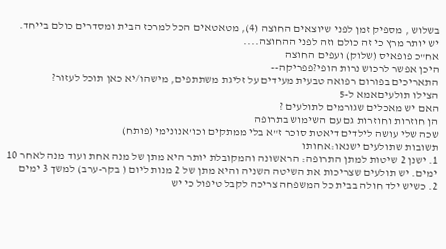בשלוש , מספיק זמן לפני שיוצאים החוצה (4), מטאטאים הכל למרכז הבית ומסדרים כולם בייחד. יש יותר מרץ כי זה כולם וזה לפני ההחוצה....
אח"כ פופאיס (שלוק) ועפים החוצה
היכן אפשר לרכוש נרות הופי?פפריקה--
התאריכים בפורום רפואה טבעית מעידים על זליגת משתתפים, מישהו/יא כאן תוכל לעזור?
הצילו תולעיםאמא ל-5
האם יש מאכלים שגורמים לתולעים ?
הן חוזרות וחוזרות גם עם השימוש בתרופה
שכה שלי עושה לילדים דיאטת סוכר ז"א בלי ממתקים וכו'אנונימי (פותח)
תשובות שתולעים ישנאו:אחותו
1. ישנן 2 שיטות למתן התרופה: הראשונה והמקובלת יותר היא מתן של מנה אחת ועוד מנה לאחר 10 ימים. יש תולעים שצריכות את השיטה השניה והיא מתן של 2 מנות ליום ( בקר-ערב) למשך 3 ימים
2. כשיש ילד חולה בבית כל המשפחה צריכה לקבל טיפול כי יש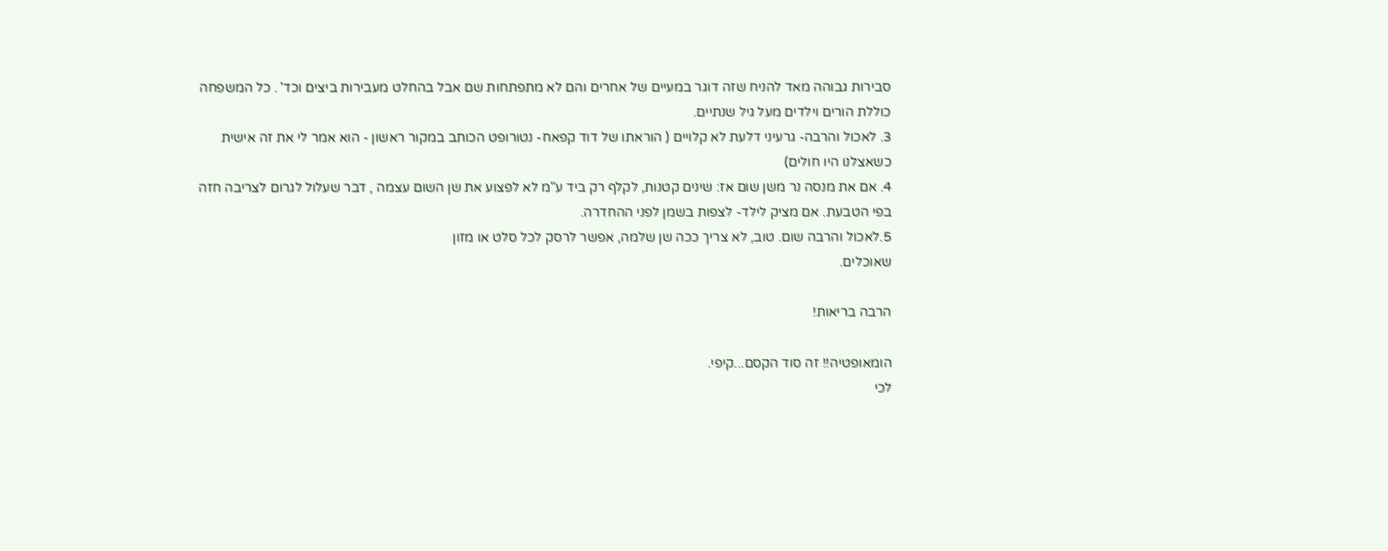סבירות גבוהה מאד להניח שזה דוגר במעיים של אחרים והם לא מתפתחות שם אבל בהחלט מעבירות ביצים וכד' . כל המשפחה כוללת הורים וילדים מעל גיל שנתיים.
3. לאכול והרבה- גרעיני דלעת לא קלויים ( הוראתו של דוד קפאח- נטורופט הכותב במקור ראשון - הוא אמר לי את זה אישית כשאצלנו היו חולים)
4. אם את מנסה נר משן שום אז: שינים קטנות, לקלף רק ביד ע"מ לא לפצוע את שן השום עצמה , דבר שעלול לגרום לצריבה חזה בפי הטבעת. אם מציק לילד- לצפות בשמן לפני ההחדרה.
5.לאכול והרבה שום. טוב, לא צריך ככה שן שלמה, אפשר לרסק לכל סלט או מזון
שאוכלים.

הרבה בריאות!

הומאופטיה!! זה סוד הקסם...קיפי.
לכי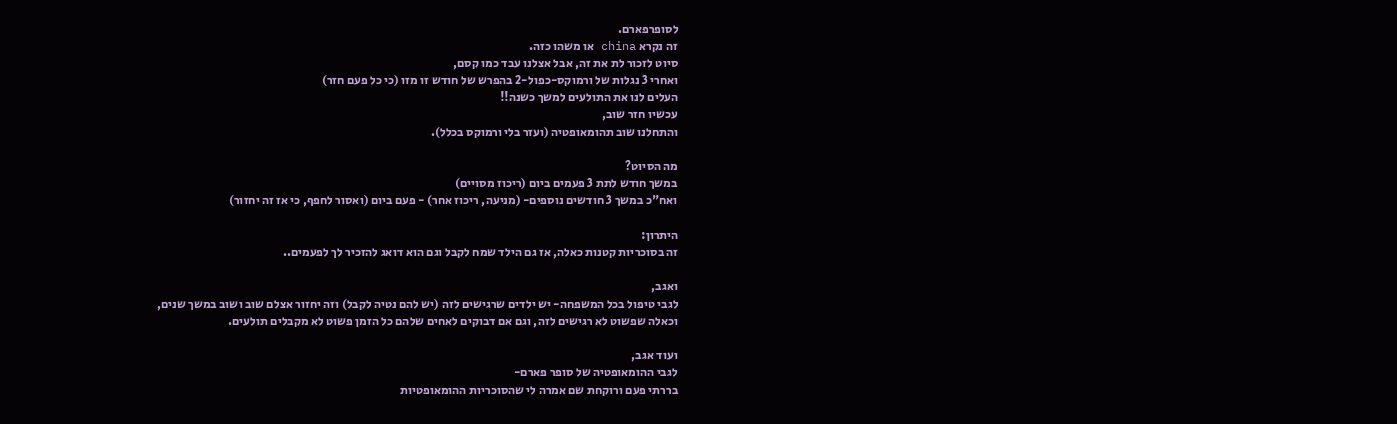לסופרפארם.
זה נקרא china או משהו כזה.
סיוט לזכור לת את זה, אבל אצלנו עבד כמו קסם,
ואחרי 3 נגלות של ורמוקס-כפול-2 בהפרש של חודש זו מזו (כי כל פעם חזר)
העלים לנו את התולעים למשך כשנה!!
עכשיו חזר שוב,
והתחלנו שוב תהומאופטיה (ועזר בלי ורמוקס בכלל).

מה הסיוט?
במשך חודש לתת 3 פעמים ביום (ריכוז מסויים)
ואח"כ במשך 3 חודשים נוספים- (מניעה, ריכוז אחר) - פעם ביום (ואסור לחפף, כי אז זה יחזור)

היתרון:
זה בסוכריות קטנות כאלה, אז גם הילד שמח לקבל וגם הוא דואג להזכיר לך לפעמים..

ואגב,
לגבי טיפול בכל המשפחה- יש ילדים שרגישים לזה (יש להם נטיה לקבל) וזה יחזור אצלם שוב ושוב במשך שנים,
וכאלה שפשוט לא רגישים לזה, וגם אם דבוקים לאחים שלהם כל הזמן פשוט לא מקבלים תולעים.

ועוד אגב,
לגבי ההומאופטיה של סופר פארם-
בררתי פעם ורוקחת שם אמרה לי שהסוכריות ההומאופטיות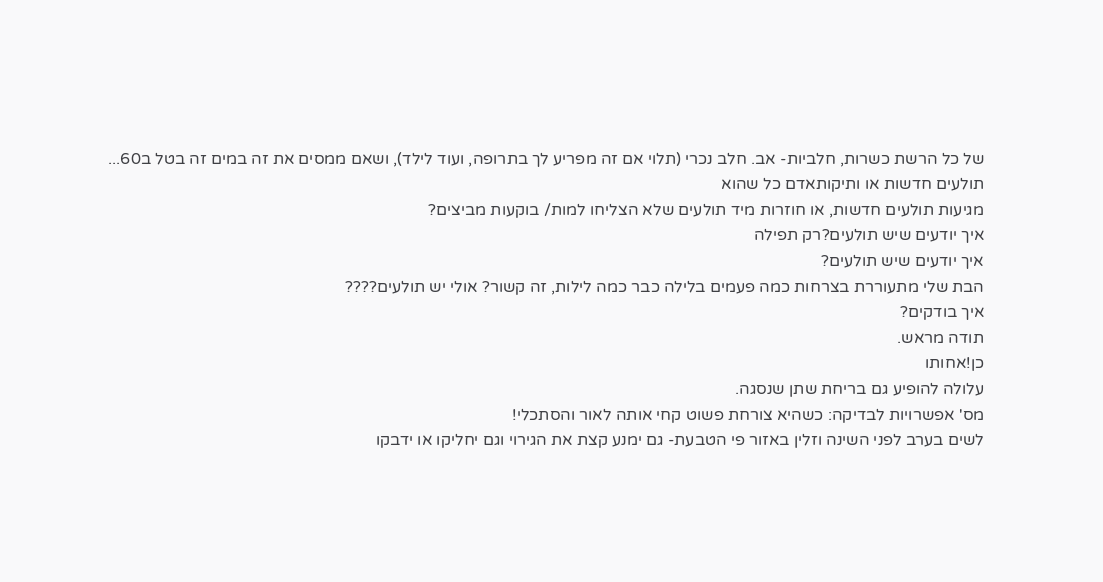של כל הרשת כשרות, חלביות- אב. חלב נכרי (תלוי אם זה מפריע לך בתרופה, ועוד לילד), ושאם ממסים את זה במים זה בטל ב60...
תולעים חדשות או ותיקותאדם כל שהוא
מגיעות תולעים חדשות, או חוזרות מיד תולעים שלא הצליחו למות/ בוקעות מביצים?
איך יודעים שיש תולעים?רק תפילה
איך יודעים שיש תולעים?
הבת שלי מתעוררת בצרחות כמה פעמים בלילה כבר כמה לילות, זה קשור? אולי יש תולעים????
איך בודקים?
תודה מראש.
כן!אחותו
עלולה להופיע גם בריחת שתן שנסגה.
מס' אפשרויות לבדיקה: כשהיא צורחת פשוט קחי אותה לאור והסתכלי!
לשים בערב לפני השינה וזלין באזור פי הטבעת- גם ימנע קצת את הגירוי וגם יחליקו או ידבקו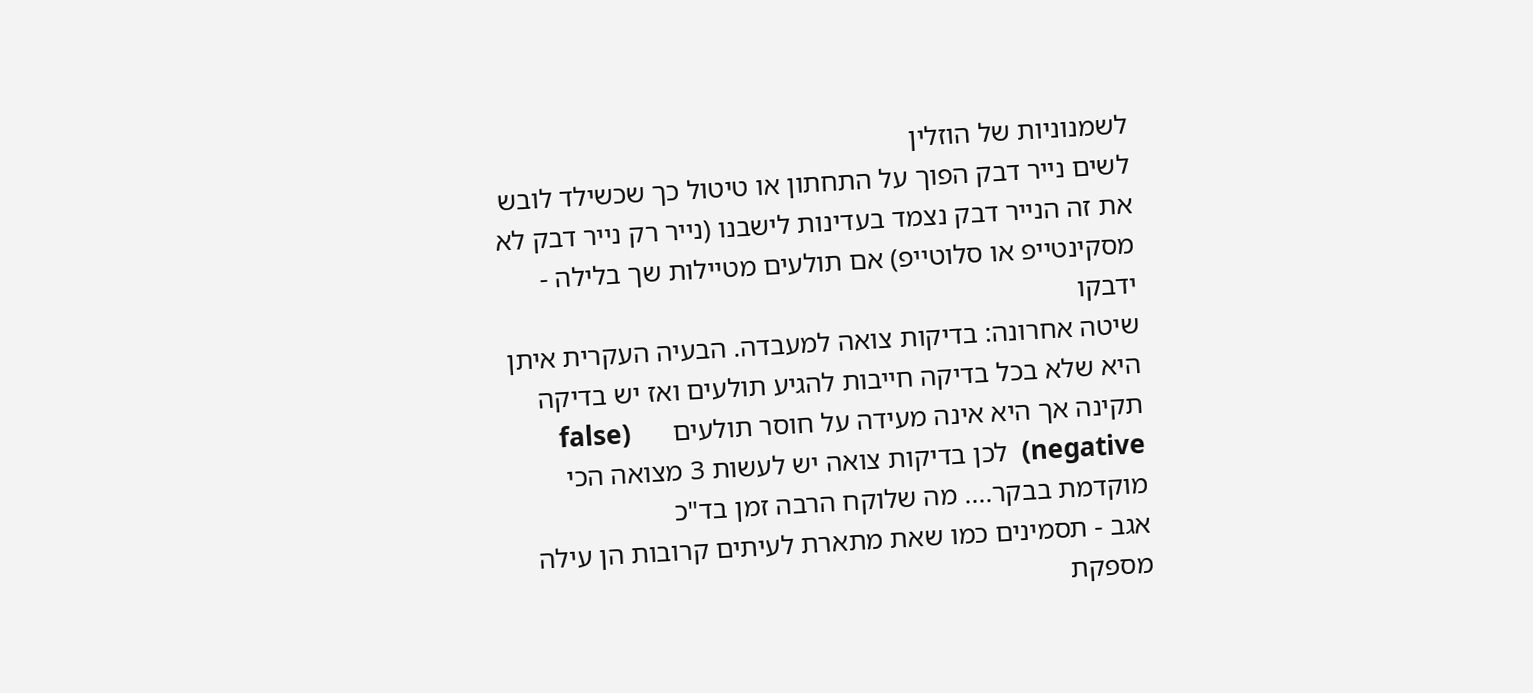לשמנוניות של הוזלין
לשים נייר דבק הפוך על התחתון או טיטול כך שכשילד לובש את זה הנייר דבק נצמד בעדינות לישבנו (נייר רק נייר דבק לא מסקינטייפ או סלוטייפ) אם תולעים מטיילות שך בלילה - ידבקו
שיטה אחרונה: בדיקות צואה למעבדה. הבעיה העקרית איתן היא שלא בכל בדיקה חייבות להגיע תולעים ואז יש בדיקה תקינה אך היא אינה מעידה על חוסר תולעים      (false negative)  לכן בדיקות צואה יש לעשות 3 מצואה הכי מוקדמת בבקר.... מה שלוקח הרבה זמן בד"כ
אגב - תסמינים כמו שאת מתארת לעיתים קרובות הן עילה מספקת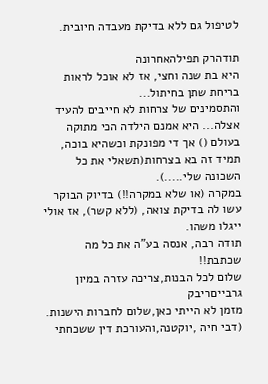לטיפול גם ללא בדיקת מעבדה חיובית.

תודהרק תפילהאחרונה
היא בת שנה וחצי, אז לא אוכל לראות בריחת שתן בחיתול...
והתסמינים של צרחות לא חייבים להעיד אצלה... היא אמנם הילדה הכי מתוקה בעולם () אך די מפונקת וכשהיא בוכה, תמיד זה בא בצרחות(תשאלי את כל השכונה שלי.....).
במקרה (או שלא במקרה!!) בדיוק הבוקר עשו לה בדיקת צואה, (ללא קשר), אז אולי ייגלו משהו.
תודה רבה, אנסה בע"ה את כל מה שכתבת!!
שלום לכל הבנות,צריכה עזרה במיון גרבייםריבק
מזמן לא הייתי כאן,שלום לחברות הישנות. (דבי חיה ,יוקטנה,והעורכת דין ששכחתי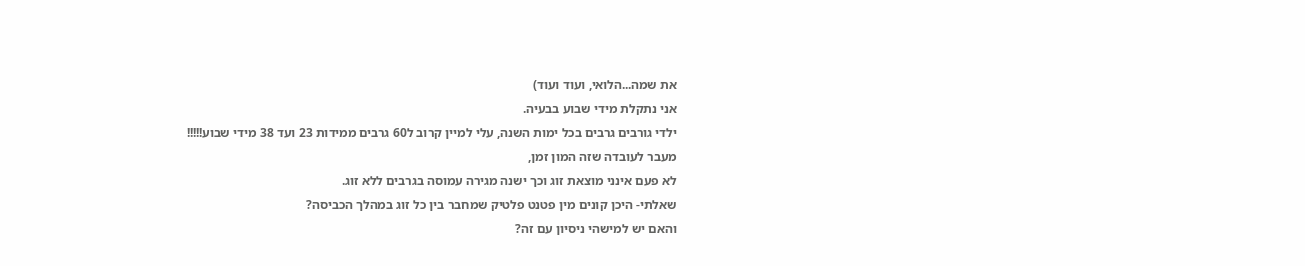את שמה...הלואי, ועוד ועוד)
אני נתקלת מידי שבוע בבעיה.
ילדי גורבים גרבים בכל ימות השנה, עלי למיין קרוב ל60 גרבים ממידות 23 ועד 38 מידי שבוע!!!!!
מעבר לעובדה שזה המון זמן,
לא פעם אינני מוצאת זוג וכך ישנה מגירה עמוסה בגרבים ללא זוג.
שאלתי- היכן קונים מין פטנט פלטיק שמחבר בין כל זוג במהלך הכביסה?
והאם יש למישהי ניסיון עם זה?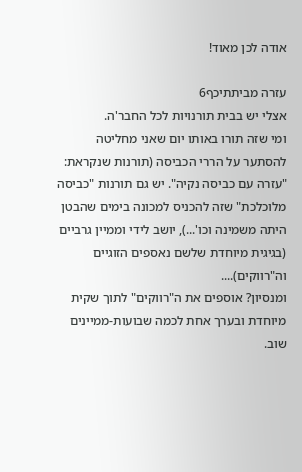אודה לכן מאוד!

עזרה מביתתיכף6
אצלי יש בבית תורנויות לכל החבר'ה.
ומי שזה תורו באותו יום שאני מחליטה להסתער על הררי הכביסה (תורנות שנקראת: "עזרה עם כביסה נקיה". יש גם תורנות "כביסה מלוכלכת" שזה להכניס למכונה בימים שהבטן היתה משמינה וכו'...), יושב לידי וממיין גרביים (בגיגית מיוחדת שלשם נאספים הזוגיים וה"רווקים)....
ומנסיון? אוספים את ה"רווקים" לתוך שקית מיוחדת ובערך אחת לכמה שבועות-ממיינים שוב.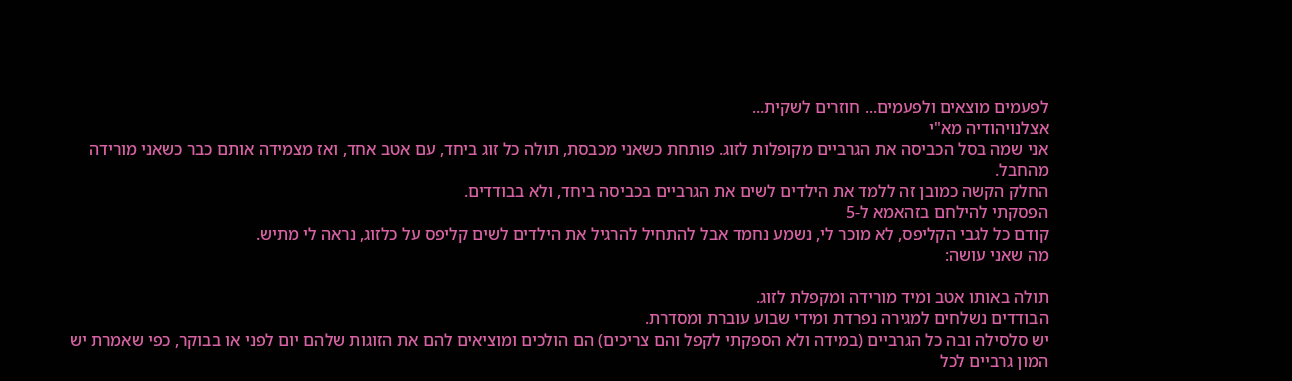לפעמים מוצאים ולפעמים... חוזרים לשקית...
אצלנויהודיה מא"י
אני שמה בסל הכביסה את הגרביים מקופלות לזוג. פותחת כשאני מכבסת, תולה כל זוג ביחד, עם אטב אחד, ואז מצמידה אותם כבר כשאני מורידה מהחבל.
החלק הקשה כמובן זה ללמד את הילדים לשים את הגרביים בכביסה ביחד, ולא בבודדים.
הפסקתי להילחם בזהאמא ל-5
קודם כל לגבי הקליפס, לא מוכר לי, נשמע נחמד אבל להתחיל להרגיל את הילדים לשים קליפס על כלזוג, נראה לי מתיש.
מה שאני עושה:

תולה באותו אטב ומיד מורידה ומקפלת לזוג.
הבודדים נשלחים למגירה נפרדת ומידי שבוע עוברת ומסדרת.
יש סלסילה ובה כל הגרביים (במידה ולא הספקתי לקפל והם צריכים) הם הולכים ומוציאים להם את הזוגות שלהם יום לפני או בבוקר, כפי שאמרת יש המון גרביים לכל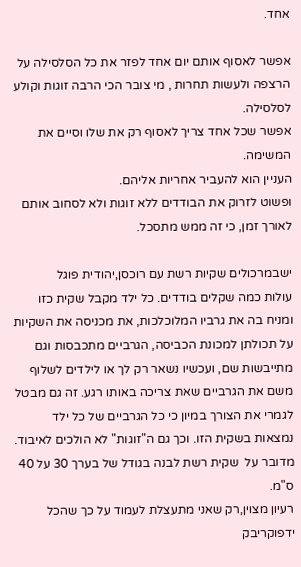אחד.

אפשר לאסוף אותם יום אחד לפזר את כל הסלסילה על הרצפה ולעשות תחרות , מי צובר הכי הרבה זוגות וקולע לסלסילה.
אפשר שכל אחד צריך לאסוף רק את שלו וסיים את המשימה.
העניין הוא להעביר אחריות אליהם.
ופשוט לזרוק את הבודדים ללא זוגות ולא לסחוב אותם לאורך זמן, כי זה ממש מתסכל.

ישבמרכולים שקיות רשת עם רוכסן,יהודית פוגל
עולות כמה שקלים בודדים. כל ילד מקבל שקית כזו ומניח בה את גרביו המלוכלכות, את מכניסה את השקיות על תכולתן למכונת הכביסה, הגרביים מתכבסות וגם מתייבשות שם, ועכשיו נשאר רק לך או לילדים לשלוף משם את הגרביים שאת צריכה באותו רגע. זה גם מבטל לגמרי את הצורך במיון כי כל הגרביים של כל ילד נמצאות בשקית הזו. וכך גם ה"זוגות" לא הולכים לאיבוד. מדובר על  שקית רשת לבנה בגודל של בערך 30 על 40 ס"מ.
רעיון מצוין,רק שאני מתעצלת לעמוד על כך שהכל ידפוקריבק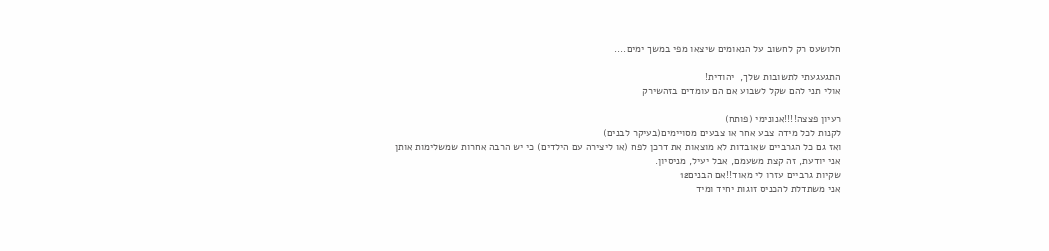חלושעס רק לחשוב על הנאומים שיצאו מפי במשך ימים....

התגעגעתי לתשובות שלך,  יהודית!
אולי תני להם שקל לשבוע אם הם עומדים בזהשירק

רעיון פצצה!!!!אנונימי (פותח)
לקנות לכל מידה צבע אחר או צבעים מסויימים(בעיקר לבנים)
ואז גם כל הגרביים שאובדות לא מוצאות את דרכן לפח (או ליצירה עם הילדים) כי יש הרבה אחרות שמשלימות אותן
אני יודעת, זה קצת משעמם, אבל יעיל, מניסיון.
שקיות גרביים עזרו לי מאוד!!אם הבנים12
אני משתדלת להכניס זוגות יחיד ומיד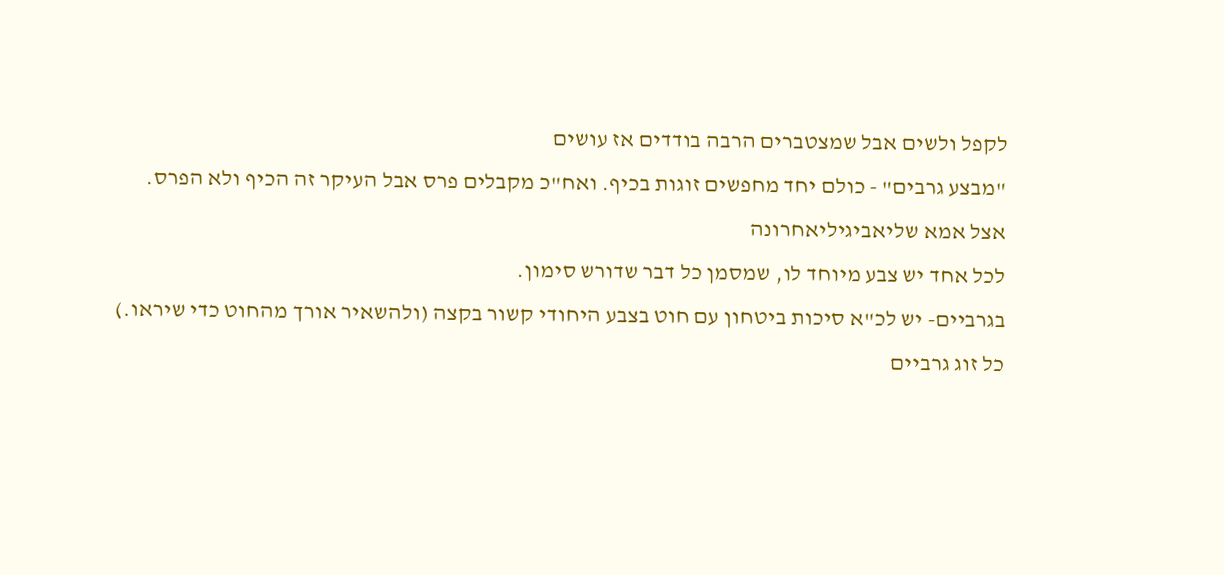לקפל ולשים אבל שמצטברים הרבה בודדים אז עושים
"מבצע גרבים" - כולם יחד מחפשים זוגות בכיף. ואח"כ מקבלים פרס אבל העיקר זה הכיף ולא הפרס.
אצל אמא שליאביגיליאחרונה
לכל אחד יש צבע מיוחד לו, שמסמן כל דבר שדורש סימון.
בגרביים- יש לכ"א סיכות ביטחון עם חוט בצבע היחודי קשור בקצה (ולהשאיר אורך מהחוט כדי שיראו.)
כל זוג גרביים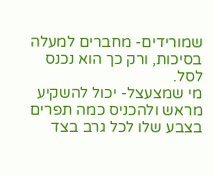שמורידים- מחברים למעלה בסיכות, ורק כך הוא נכנס לסל.
מי שמצעצל- יכול להשקיע מראש ולהכניס כמה תפרים בצבע שלו לכל גרב בצד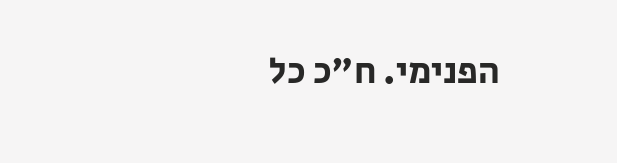הפנימי. ח"כ כל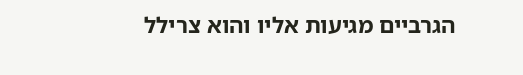הגרביים מגיעות אליו והוא צרילל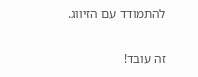להתמודד עם הזיווג.

זה עובד!